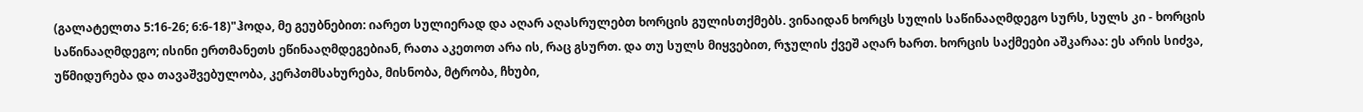(გალატელთა 5:16-26; 6:6-18)"ჰოდა, მე გეუბნებით: იარეთ სულიერად და აღარ აღასრულებთ ხორცის გულისთქმებს. ვინაიდან ხორცს სულის საწინააღმდეგო სურს, სულს კი - ხორცის საწინააღმდეგო; ისინი ერთმანეთს ეწინააღმდეგებიან, რათა აკეთოთ არა ის, რაც გსურთ. და თუ სულს მიყვებით, რჯულის ქვეშ აღარ ხართ. ხორცის საქმეები აშკარაა: ეს არის სიძვა, უწმიდურება და თავაშვებულობა, კერპთმსახურება, მისნობა, მტრობა, ჩხუბი,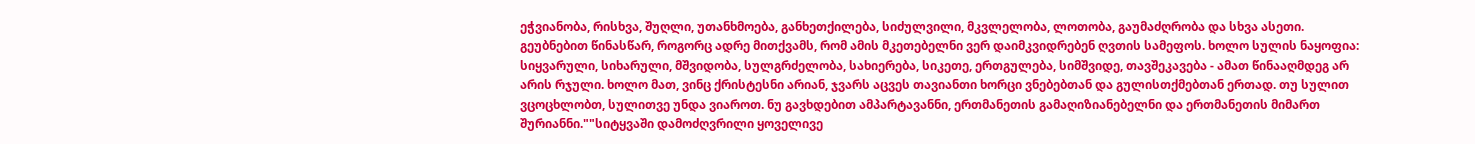ეჭვიანობა, რისხვა, შუღლი, უთანხმოება, განხეთქილება, სიძულვილი, მკვლელობა, ლოთობა, გაუმაძღრობა და სხვა ასეთი. გეუბნებით წინასწარ, როგორც ადრე მითქვამს, რომ ამის მკეთებელნი ვერ დაიმკვიდრებენ ღვთის სამეფოს. ხოლო სულის ნაყოფია: სიყვარული, სიხარული, მშვიდობა, სულგრძელობა, სახიერება, სიკეთე, ერთგულება, სიმშვიდე, თავშეკავება - ამათ წინააღმდეგ არ არის რჯული. ხოლო მათ, ვინც ქრისტესნი არიან, ჯვარს აცვეს თავიანთი ხორცი ვნებებთან და გულისთქმებთან ერთად. თუ სულით ვცოცხლობთ, სულითვე უნდა ვიაროთ. ნუ გავხდებით ამპარტავანნი, ერთმანეთის გამაღიზიანებელნი და ერთმანეთის მიმართ შურიანნი.""სიტყვაში დამოძღვრილი ყოველივე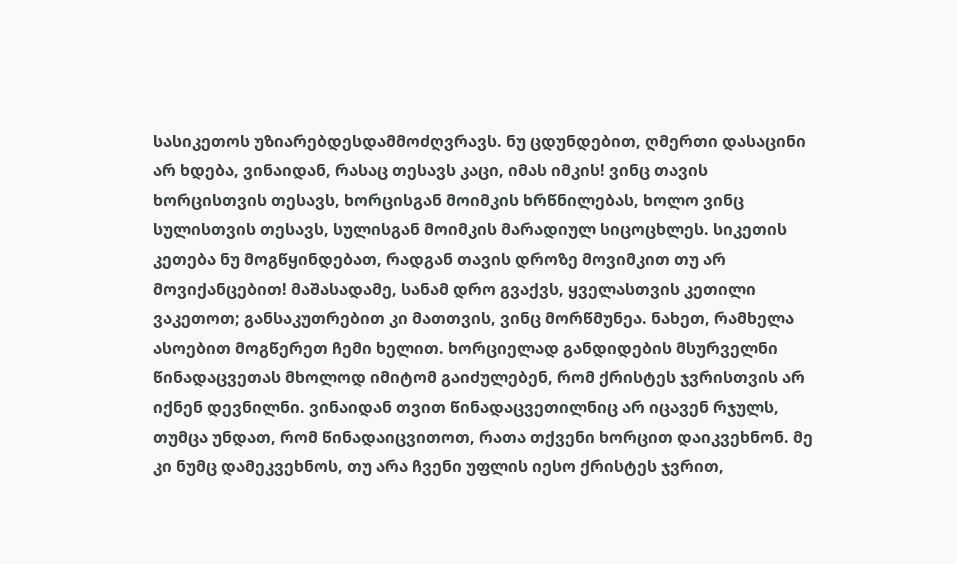სასიკეთოს უზიარებდესდამმოძღვრავს. ნუ ცდუნდებით, ღმერთი დასაცინი არ ხდება, ვინაიდან, რასაც თესავს კაცი, იმას იმკის! ვინც თავის ხორცისთვის თესავს, ხორცისგან მოიმკის ხრწნილებას, ხოლო ვინც სულისთვის თესავს, სულისგან მოიმკის მარადიულ სიცოცხლეს. სიკეთის კეთება ნუ მოგწყინდებათ, რადგან თავის დროზე მოვიმკით თუ არ მოვიქანცებით! მაშასადამე, სანამ დრო გვაქვს, ყველასთვის კეთილი ვაკეთოთ; განსაკუთრებით კი მათთვის, ვინც მორწმუნეა. ნახეთ, რამხელა ასოებით მოგწერეთ ჩემი ხელით. ხორციელად განდიდების მსურველნი წინადაცვეთას მხოლოდ იმიტომ გაიძულებენ, რომ ქრისტეს ჯვრისთვის არ იქნენ დევნილნი. ვინაიდან თვით წინადაცვეთილნიც არ იცავენ რჯულს, თუმცა უნდათ, რომ წინადაიცვითოთ, რათა თქვენი ხორცით დაიკვეხნონ. მე კი ნუმც დამეკვეხნოს, თუ არა ჩვენი უფლის იესო ქრისტეს ჯვრით,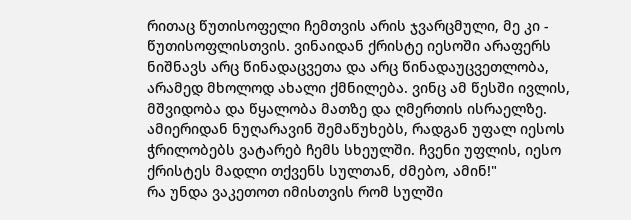რითაც წუთისოფელი ჩემთვის არის ჯვარცმული, მე კი - წუთისოფლისთვის. ვინაიდან ქრისტე იესოში არაფერს ნიშნავს არც წინადაცვეთა და არც წინადაუცვეთლობა, არამედ მხოლოდ ახალი ქმნილება. ვინც ამ წესში ივლის, მშვიდობა და წყალობა მათზე და ღმერთის ისრაელზე. ამიერიდან ნუღარავინ შემაწუხებს, რადგან უფალ იესოს ჭრილობებს ვატარებ ჩემს სხეულში. ჩვენი უფლის, იესო ქრისტეს მადლი თქვენს სულთან, ძმებო, ამინ!"
რა უნდა ვაკეთოთ იმისთვის რომ სულში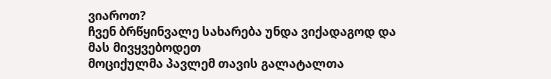ვიაროთ?
ჩვენ ბრწყინვალე სახარება უნდა ვიქადაგოდ და მას მივყვებოდეთ
მოციქულმა პავლემ თავის გალატალთა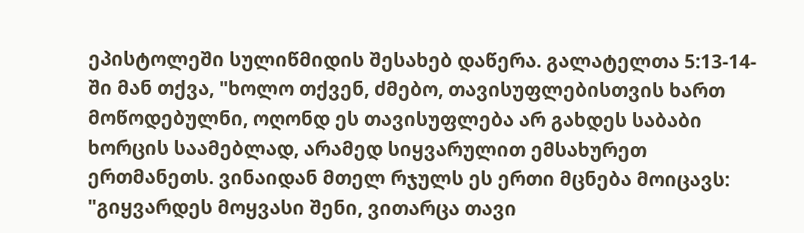ეპისტოლეში სულიწმიდის შესახებ დაწერა. გალატელთა 5:13-14-ში მან თქვა, "ხოლო თქვენ, ძმებო, თავისუფლებისთვის ხართ მოწოდებულნი, ოღონდ ეს თავისუფლება არ გახდეს საბაბი ხორცის საამებლად, არამედ სიყვარულით ემსახურეთ ერთმანეთს. ვინაიდან მთელ რჯულს ეს ერთი მცნება მოიცავს: "გიყვარდეს მოყვასი შენი, ვითარცა თავი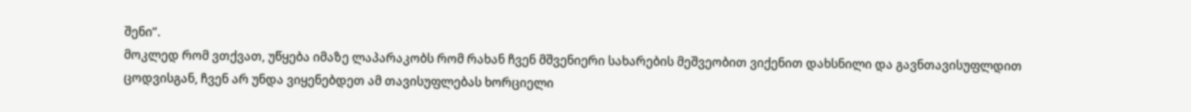შენი”.
მოკლედ რომ ვთქვათ, უწყება იმაზე ლაპარაკობს რომ რახან ჩვენ მშვენიერი სახარების მეშვეობით ვიქენით დახსნილი და გავნთავისუფლდით ცოდვისგან, ჩვენ არ უნდა ვიყენებდეთ ამ თავისუფლებას ხორციელი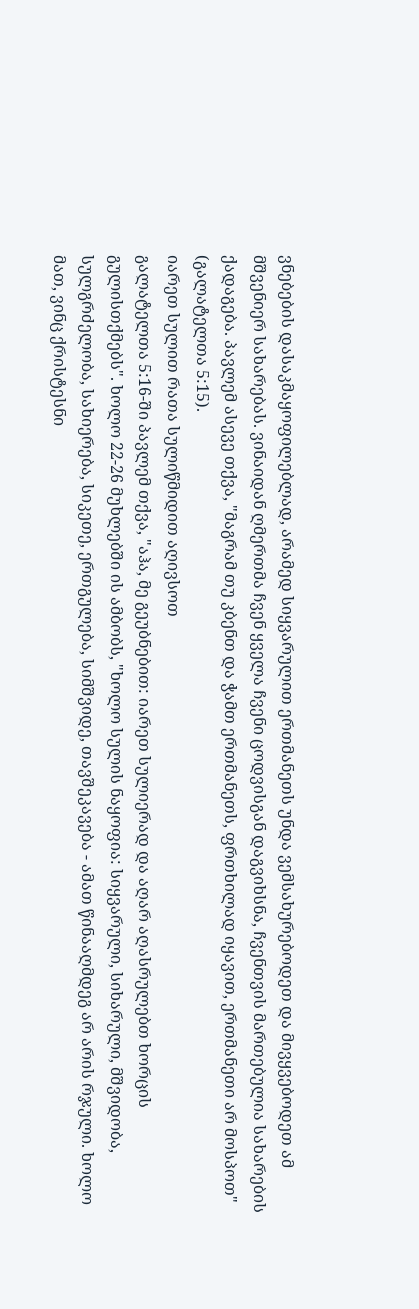ვნებების დასაკმაყოფილებლად, არამედ სიყვარულით ერთმანეთს უნდა ვემსახურებოდეთ და მივყვებოდეთ ამ მშვენიერ სახარებას. ვინაიდან ღმერთმა ჩვენ ყველა ჩვენი ცოდვისგან დაგვიხსნა, ჩვენთვის მართებულია სახარების ქადაგება. პავლემ ასევე თქვა, "მაგრამ თუ კბენთ და ჭამთ ერთმანეთს, ფრთხილად იყავით, ერთმანეთი არ მოსპოთ" (გალატელთა 5:15).
იარეთ სულით რათა სულიწმიდით აღივსოთ
გალატელთა 5:16-ში პავლემ თქვა, "აჰა, მე გეუბნებით: იარეთ სულიერად და აღარ აღასრულებთ ხორცის გულისთქმებს". ხოლო 22-26 მუხლებში ის ამბობს, "ხოლო სულის ნაყოფია: სიყვარული, სიხარული, მშვიდობა, სულგრძელობა, სახიერება, სიკეთე, ერთგულება, სიმშვიდე, თავშეკავება - ამათ წინააღმდეგ არ არის რჯული. ხოლო მათ, ვინც ქრისტესნი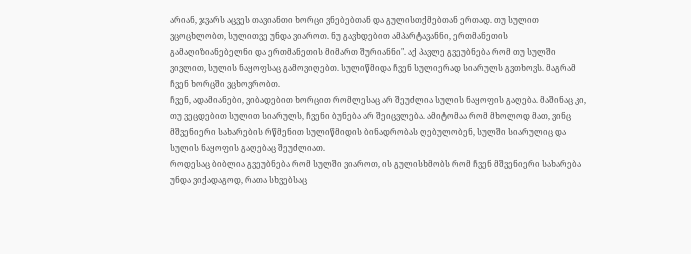არიან, ჯვარს აცვეს თავიანთი ხორცი ვნებებთან და გულისთქმებთან ერთად. თუ სულით ვცოცხლობთ, სულითვე უნდა ვიაროთ. ნუ გავხდებით ამპარტავანნი, ერთმანეთის გამაღიზიანებელნი და ერთმანეთის მიმართ შურიანნი". აქ პავლე გვეუბნება რომ თუ სულში ვივლით, სულის ნაყოფსაც გამოვიღებთ. სულიწმიდა ჩვენ სულიერად სიარულს გვთხოვს. მაგრამ ჩვენ ხორცში ვცხოვრობთ.
ჩვენ, ადამიანები, ვიბადებით ხორცით რომლესაც არ შეუძლია სულის ნაყოფის გაღება. მაშინაც კი, თუ ვეცდებით სულით სიარულს, ჩვენი ბუნება არ შეიცვლება. ამიტომაა რომ მხოლოდ მათ, ვინც მშვენიერი სახარების რწმენით სულიწმიდის ბინადრობას ღებულობენ, სულში სიარულიც და სულის ნაყოფის გაღებაც შეუძლიათ.
როდესაც ბიბლია გვეუბნება რომ სულში ვიაროთ, ის გულისხმობს რომ ჩვენ მშვენიერი სახარება უნდა ვიქადაგოდ, რათა სხვებსაც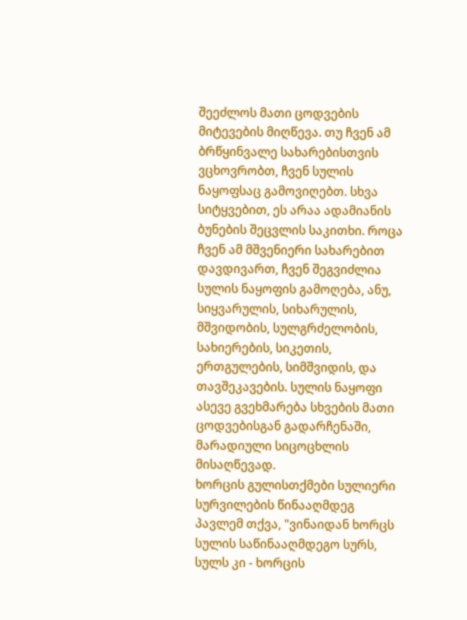შეეძლოს მათი ცოდვების მიტევების მიღწევა. თუ ჩვენ ამ ბრწყინვალე სახარებისთვის ვცხოვრობთ, ჩვენ სულის ნაყოფსაც გამოვიღებთ. სხვა სიტყვებით, ეს არაა ადამიანის ბუნების შეცვლის საკითხი. როცა ჩვენ ამ მშვენიერი სახარებით დავდივართ, ჩვენ შეგვიძლია სულის ნაყოფის გამოღება, ანუ, სიყვარულის, სიხარულის, მშვიდობის, სულგრძელობის, სახიერების, სიკეთის, ერთგულების, სიმშვიდის, და თავშეკავების. სულის ნაყოფი ასევე გვეხმარება სხვების მათი ცოდვებისგან გადარჩენაში, მარადიული სიცოცხლის მისაღწევად.
ხორცის გულისთქმები სულიერი სურვილების წინააღმდეგ
პავლემ თქვა, "ვინაიდან ხორცს სულის საწინააღმდეგო სურს, სულს კი - ხორცის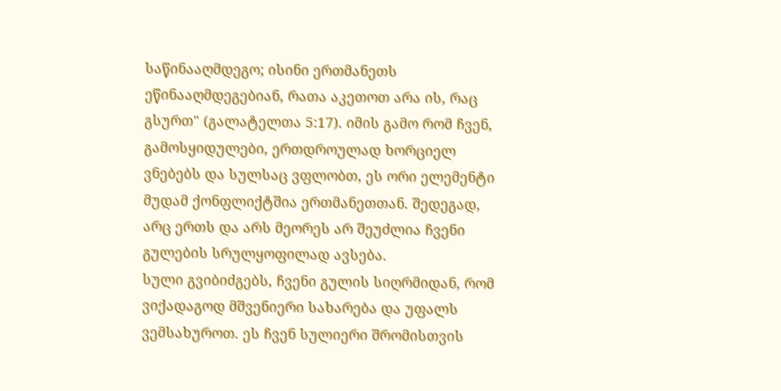საწინააღმდეგო; ისინი ერთმანეთს ეწინააღმდეგებიან, რათა აკეთოთ არა ის, რაც გსურთ" (გალატელთა 5:17). იმის გამო რომ ჩვენ, გამოსყიდულები, ერთდროულად ხორციელ ვნებებს და სულსაც ვფლობთ, ეს ორი ელემენტი მუდამ ქონფლიქტშია ერთმანეთთან. შედეგად, არც ერთს და არს მეორეს არ შეუძლია ჩვენი გულების სრულყოფილად ავსება.
სული გვიბიძგებს, ჩვენი გულის სიღრმიდან, რომ ვიქადაგოდ მშვენიერი სახარება და უფალს ვემსახუროთ. ეს ჩვენ სულიერი შრომისთვის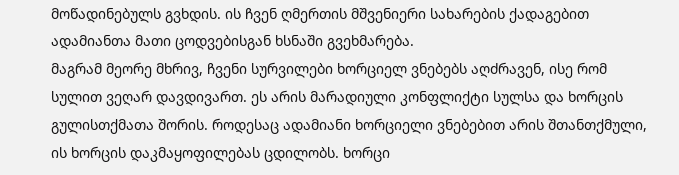მოწადინებულს გვხდის. ის ჩვენ ღმერთის მშვენიერი სახარების ქადაგებით ადამიანთა მათი ცოდვებისგან ხსნაში გვეხმარება.
მაგრამ მეორე მხრივ, ჩვენი სურვილები ხორციელ ვნებებს აღძრავენ, ისე რომ სულით ვეღარ დავდივართ. ეს არის მარადიული კონფლიქტი სულსა და ხორცის გულისთქმათა შორის. როდესაც ადამიანი ხორციელი ვნებებით არის შთანთქმული, ის ხორცის დაკმაყოფილებას ცდილობს. ხორცი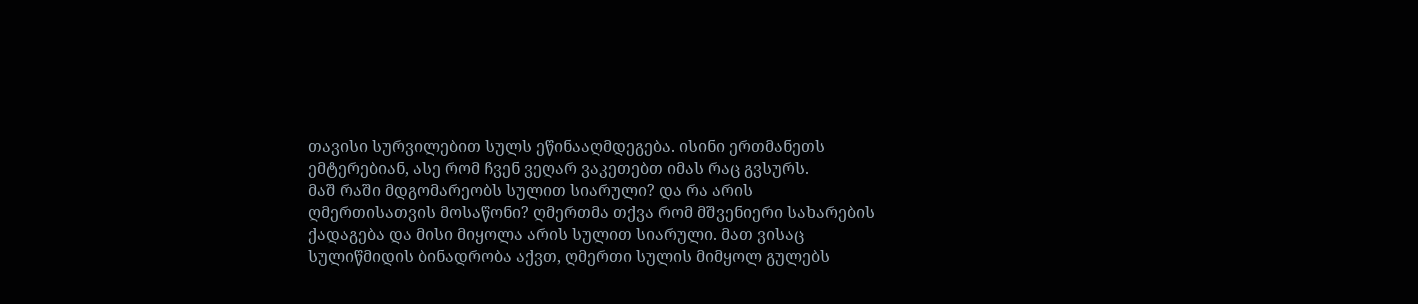თავისი სურვილებით სულს ეწინააღმდეგება. ისინი ერთმანეთს ემტერებიან, ასე რომ ჩვენ ვეღარ ვაკეთებთ იმას რაც გვსურს.
მაშ რაში მდგომარეობს სულით სიარული? და რა არის ღმერთისათვის მოსაწონი? ღმერთმა თქვა რომ მშვენიერი სახარების ქადაგება და მისი მიყოლა არის სულით სიარული. მათ ვისაც სულიწმიდის ბინადრობა აქვთ, ღმერთი სულის მიმყოლ გულებს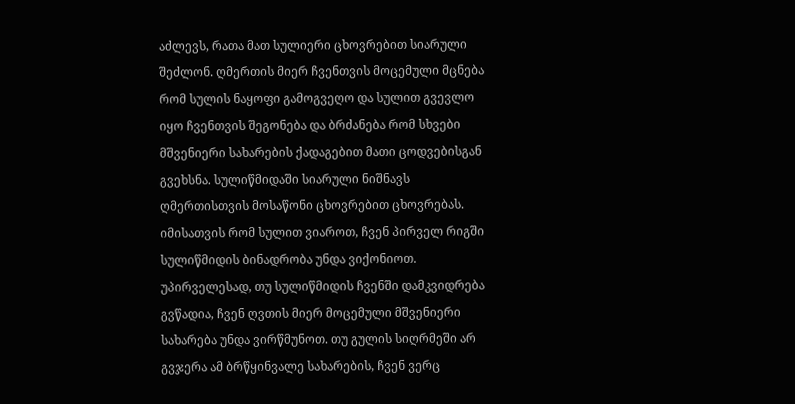აძლევს, რათა მათ სულიერი ცხოვრებით სიარული შეძლონ. ღმერთის მიერ ჩვენთვის მოცემული მცნება რომ სულის ნაყოფი გამოგვეღო და სულით გვევლო იყო ჩვენთვის შეგონება და ბრძანება რომ სხვები მშვენიერი სახარების ქადაგებით მათი ცოდვებისგან გვეხსნა. სულიწმიდაში სიარული ნიშნავს ღმერთისთვის მოსაწონი ცხოვრებით ცხოვრებას.
იმისათვის რომ სულით ვიაროთ, ჩვენ პირველ რიგში სულიწმიდის ბინადრობა უნდა ვიქონიოთ. უპირველესად, თუ სულიწმიდის ჩვენში დამკვიდრება გვწადია, ჩვენ ღვთის მიერ მოცემული მშვენიერი სახარება უნდა ვირწმუნოთ. თუ გულის სიღრმეში არ გვჯერა ამ ბრწყინვალე სახარების, ჩვენ ვერც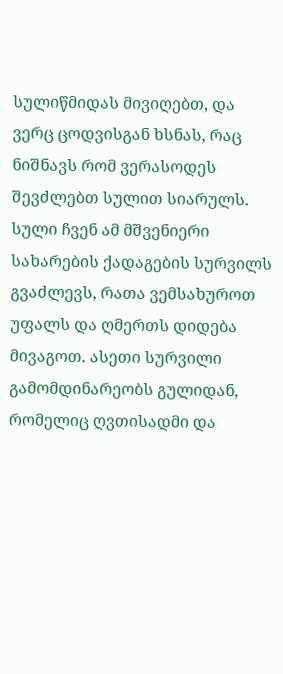სულიწმიდას მივიღებთ, და ვერც ცოდვისგან ხსნას, რაც ნიშნავს რომ ვერასოდეს შევძლებთ სულით სიარულს.
სული ჩვენ ამ მშვენიერი სახარების ქადაგების სურვილს გვაძლევს, რათა ვემსახუროთ უფალს და ღმერთს დიდება მივაგოთ. ასეთი სურვილი გამომდინარეობს გულიდან, რომელიც ღვთისადმი და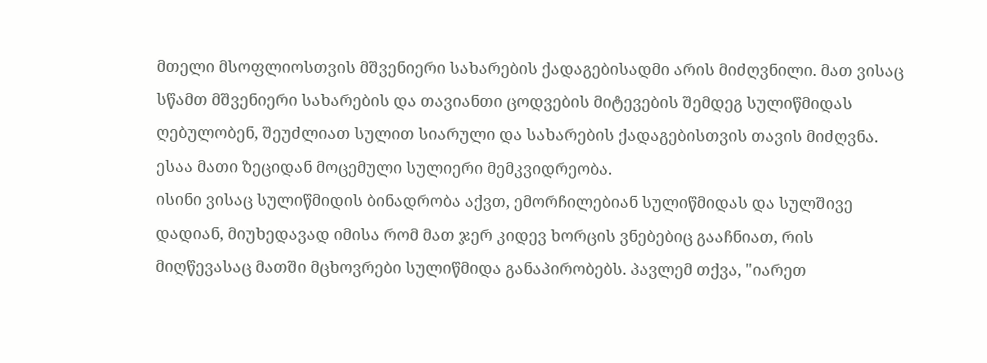მთელი მსოფლიოსთვის მშვენიერი სახარების ქადაგებისადმი არის მიძღვნილი. მათ ვისაც სწამთ მშვენიერი სახარების და თავიანთი ცოდვების მიტევების შემდეგ სულიწმიდას ღებულობენ, შეუძლიათ სულით სიარული და სახარების ქადაგებისთვის თავის მიძღვნა. ესაა მათი ზეციდან მოცემული სულიერი მემკვიდრეობა.
ისინი ვისაც სულიწმიდის ბინადრობა აქვთ, ემორჩილებიან სულიწმიდას და სულშივე დადიან, მიუხედავად იმისა რომ მათ ჯერ კიდევ ხორცის ვნებებიც გააჩნიათ, რის მიღწევასაც მათში მცხოვრები სულიწმიდა განაპირობებს. პავლემ თქვა, "იარეთ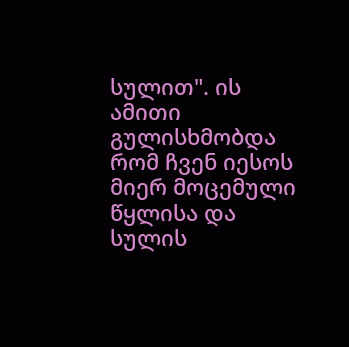სულით". ის ამითი გულისხმობდა რომ ჩვენ იესოს მიერ მოცემული წყლისა და სულის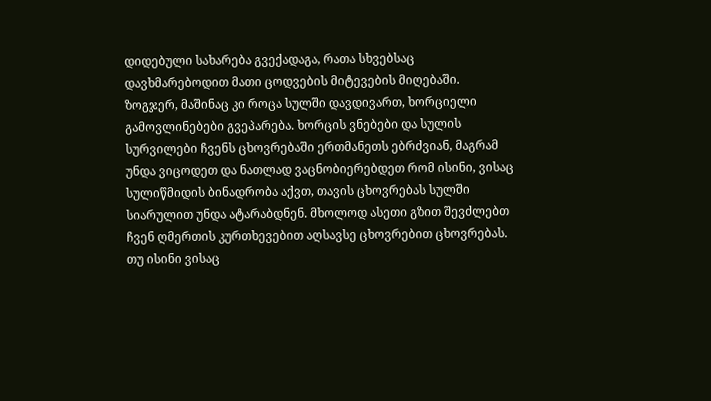დიდებული სახარება გვექადაგა, რათა სხვებსაც დავხმარებოდით მათი ცოდვების მიტევების მიღებაში.
ზოგჯერ, მაშინაც კი როცა სულში დავდივართ, ხორციელი გამოვლინებები გვეპარება. ხორცის ვნებები და სულის სურვილები ჩვენს ცხოვრებაში ერთმანეთს ებრძვიან, მაგრამ უნდა ვიცოდეთ და ნათლად ვაცნობიერებდეთ რომ ისინი, ვისაც სულიწმიდის ბინადრობა აქვთ, თავის ცხოვრებას სულში სიარულით უნდა ატარაბდნენ. მხოლოდ ასეთი გზით შევძლებთ ჩვენ ღმერთის კურთხევებით აღსავსე ცხოვრებით ცხოვრებას. თუ ისინი ვისაც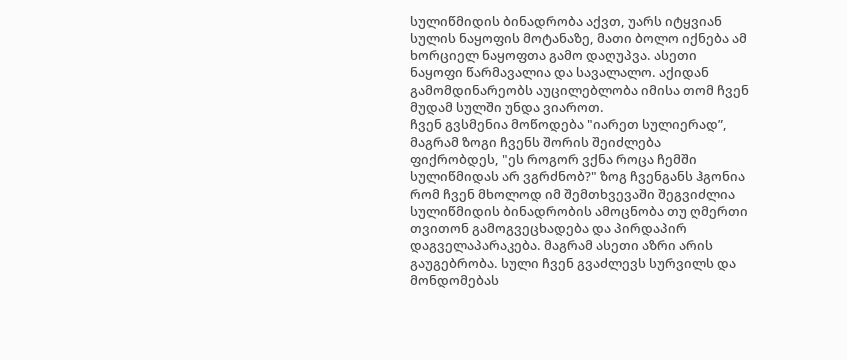სულიწმიდის ბინადრობა აქვთ, უარს იტყვიან სულის ნაყოფის მოტანაზე, მათი ბოლო იქნება ამ ხორციელ ნაყოფთა გამო დაღუპვა. ასეთი ნაყოფი წარმავალია და სავალალო. აქიდან გამომდინარეობს აუცილებლობა იმისა თომ ჩვენ მუდამ სულში უნდა ვიაროთ.
ჩვენ გვსმენია მოწოდება "იარეთ სულიერად”, მაგრამ ზოგი ჩვენს შორის შეიძლება ფიქრობდეს, "ეს როგორ ვქნა როცა ჩემში სულიწმიდას არ ვგრძნობ?" ზოგ ჩვენგანს ჰგონია რომ ჩვენ მხოლოდ იმ შემთხვევაში შეგვიძლია სულიწმიდის ბინადრობის ამოცნობა თუ ღმერთი თვითონ გამოგვეცხადება და პირდაპირ დაგველაპარაკება. მაგრამ ასეთი აზრი არის გაუგებრობა. სული ჩვენ გვაძლევს სურვილს და მონდომებას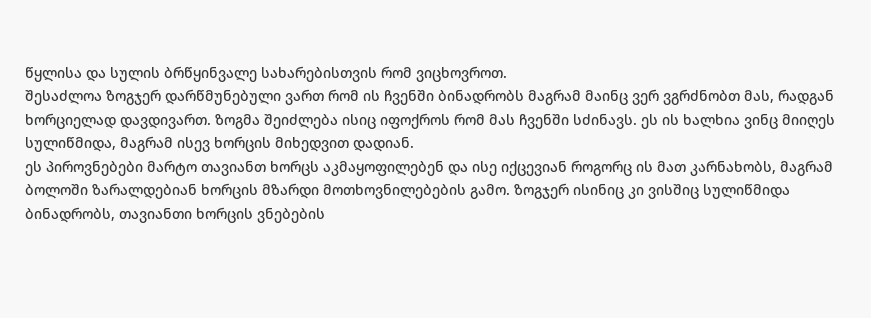წყლისა და სულის ბრწყინვალე სახარებისთვის რომ ვიცხოვროთ.
შესაძლოა ზოგჯერ დარწმუნებული ვართ რომ ის ჩვენში ბინადრობს მაგრამ მაინც ვერ ვგრძნობთ მას, რადგან ხორციელად დავდივართ. ზოგმა შეიძლება ისიც იფოქროს რომ მას ჩვენში სძინავს. ეს ის ხალხია ვინც მიიღეს სულიწმიდა, მაგრამ ისევ ხორცის მიხედვით დადიან.
ეს პიროვნებები მარტო თავიანთ ხორცს აკმაყოფილებენ და ისე იქცევიან როგორც ის მათ კარნახობს, მაგრამ ბოლოში ზარალდებიან ხორცის მზარდი მოთხოვნილებების გამო. ზოგჯერ ისინიც კი ვისშიც სულიწმიდა ბინადრობს, თავიანთი ხორცის ვნებების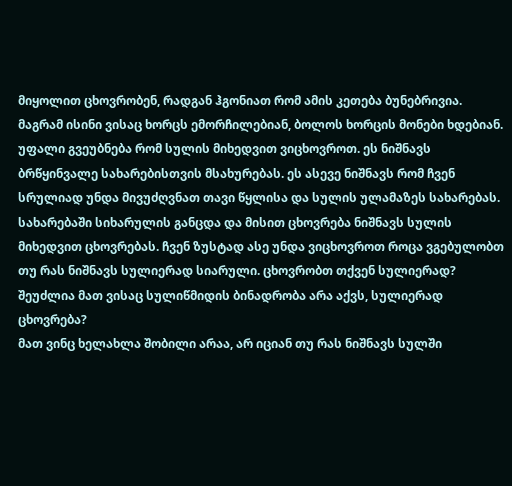მიყოლით ცხოვრობენ, რადგან ჰგონიათ რომ ამის კეთება ბუნებრივია. მაგრამ ისინი ვისაც ხორცს ემორჩილებიან, ბოლოს ხორცის მონები ხდებიან.
უფალი გვეუბნება რომ სულის მიხედვით ვიცხოვროთ. ეს ნიშნავს ბრწყინვალე სახარებისთვის მსახურებას. ეს ასევე ნიშნავს რომ ჩვენ სრულიად უნდა მივუძღვნათ თავი წყლისა და სულის ულამაზეს სახარებას. სახარებაში სიხარულის განცდა და მისით ცხოვრება ნიშნავს სულის მიხედვით ცხოვრებას. ჩვენ ზუსტად ასე უნდა ვიცხოვროთ როცა ვგებულობთ თუ რას ნიშნავს სულიერად სიარული. ცხოვრობთ თქვენ სულიერად?
შეუძლია მათ ვისაც სულიწმიდის ბინადრობა არა აქვს, სულიერად ცხოვრება?
მათ ვინც ხელახლა შობილი არაა, არ იციან თუ რას ნიშნავს სულში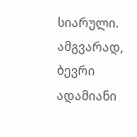სიარული. ამგვარად, ბევრი ადამიანი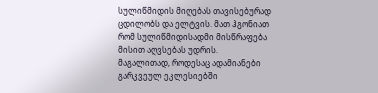სულიწმიდის მიღებას თავისებურად ცდილობს და ელტვის. მათ ჰგონიათ რომ სულიწმიდისადმი მისწრაფება მისით აღვსებას უდრის.
მაგალითად, როდესაც ადამიანები გარკვეულ ეკლესიებში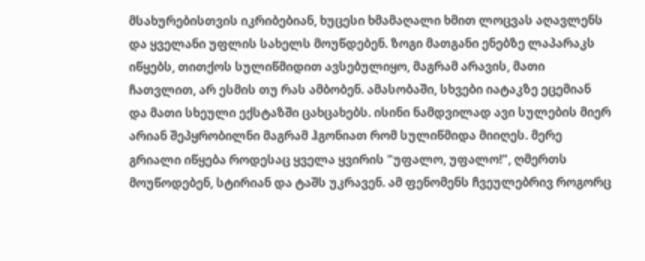მსახურებისთვის იკრიბებიან, ხუცესი ხმამაღალი ხმით ლოცვას აღავლენს და ყველანი უფლის სახელს მოუწდებენ. ზოგი მათგანი ენებზე ლაპარაკს იწყებს, თითქოს სულიწმიდით ავსებულიყო, მაგრამ არავის, მათი ჩათვლით, არ ესმის თუ რას ამბობენ. ამასობაში, სხვები იატაკზე ეცემიან და მათი სხეული ექსტაზში ცახცახებს. ისინი ნამდვილად ავი სულების მიერ არიან შეპყრობილნი მაგრამ ჰგონიათ რომ სულიწმიდა მიიღეს. მერე გრიალი იწყება როდესაც ყველა ყვირის "უფალო, უფალო!", ღმერთს მოუწოდებენ, სტირიან და ტაშს უკრავენ. ამ ფენომენს ჩვეულებრივ როგორც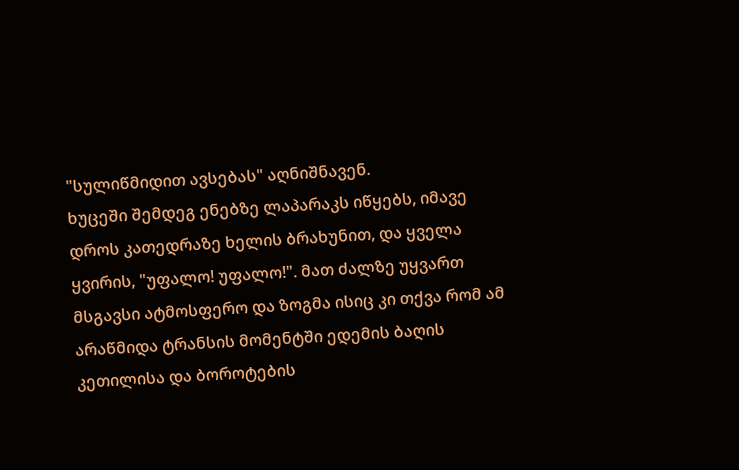"სულიწმიდით ავსებას" აღნიშნავენ.
ხუცეში შემდეგ ენებზე ლაპარაკს იწყებს, იმავე დროს კათედრაზე ხელის ბრახუნით, და ყველა ყვირის, "უფალო! უფალო!". მათ ძალზე უყვართ მსგავსი ატმოსფერო და ზოგმა ისიც კი თქვა რომ ამ არაწმიდა ტრანსის მომენტში ედემის ბაღის კეთილისა და ბოროტების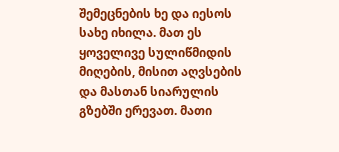შემეცნების ხე და იესოს სახე იხილა. მათ ეს ყოველივე სულიწმიდის მიღების, მისით აღვსების და მასთან სიარულის გზებში ერევათ. მათი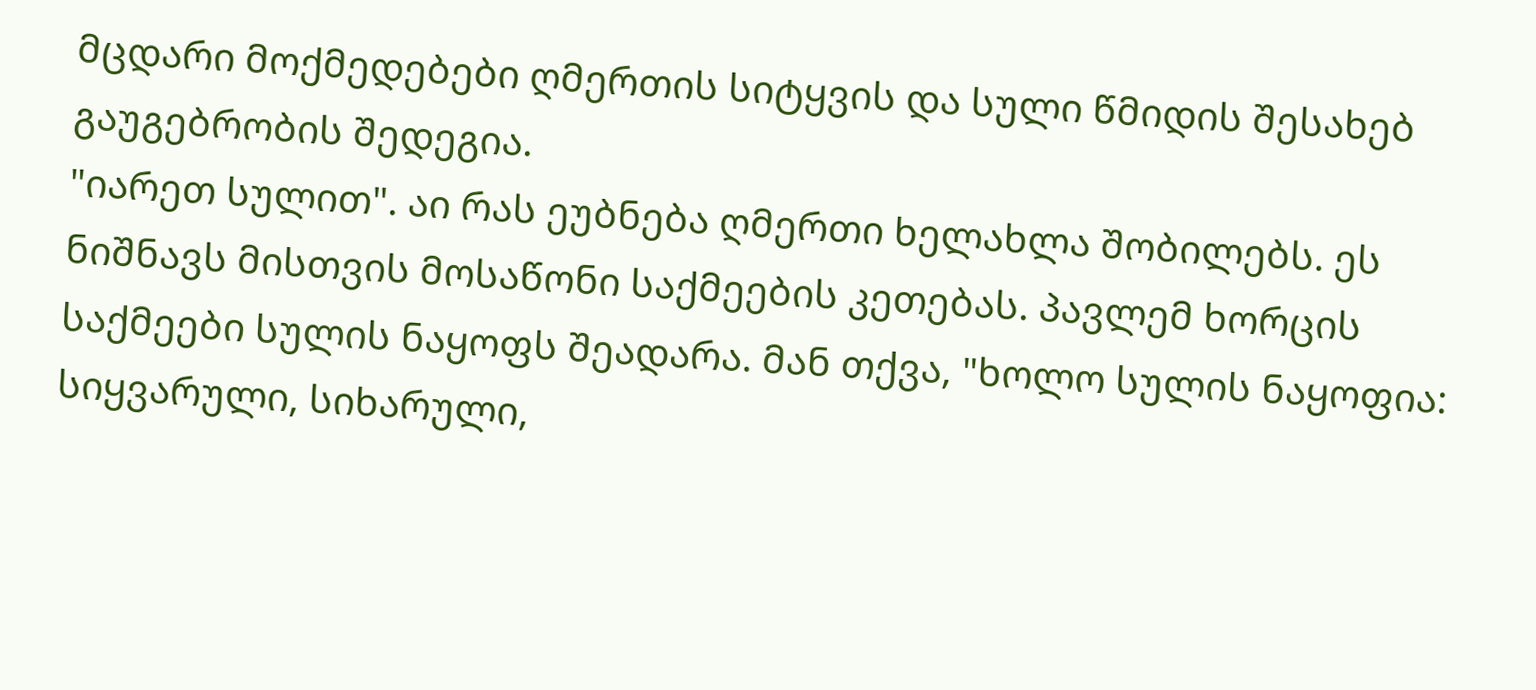მცდარი მოქმედებები ღმერთის სიტყვის და სული წმიდის შესახებ გაუგებრობის შედეგია.
"იარეთ სულით". აი რას ეუბნება ღმერთი ხელახლა შობილებს. ეს ნიშნავს მისთვის მოსაწონი საქმეების კეთებას. პავლემ ხორცის საქმეები სულის ნაყოფს შეადარა. მან თქვა, "ხოლო სულის ნაყოფია: სიყვარული, სიხარული,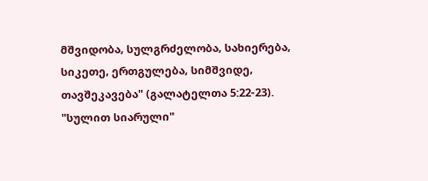მშვიდობა, სულგრძელობა, სახიერება, სიკეთე, ერთგულება, სიმშვიდე, თავშეკავება" (გალატელთა 5:22-23).
"სულით სიარული"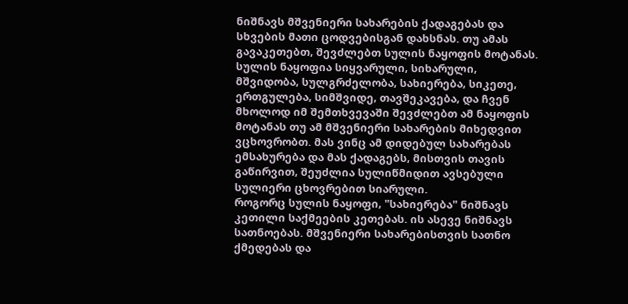ნიშნავს მშვენიერი სახარების ქადაგებას და სხვების მათი ცოდვებისგან დახსნას. თუ ამას გავაკეთებთ, შევძლებთ სულის ნაყოფის მოტანას. სულის ნაყოფია სიყვარული, სიხარული, მშვიდობა, სულგრძელობა, სახიერება, სიკეთე, ერთგულება, სიმშვიდე, თავშეკავება, და ჩვენ მხოლოდ იმ შემთხვევაში შევძლებთ ამ ნაყოფის მოტანას თუ ამ მშვენიერი სახარების მიხედვით ვცხოვრობთ. მას ვინც ამ დიდებულ სახარებას ემსახურება და მას ქადაგებს, მისთვის თავის გაწირვით, შეუძლია სულიწმიდით ავსებული სულიერი ცხოვრებით სიარული.
როგორც სულის ნაყოფი, "სახიერება" ნიშნავს კეთილი საქმეების კეთებას. ის ასევე ნიშნავს სათნოებას. მშვენიერი სახარებისთვის სათნო ქმედებას და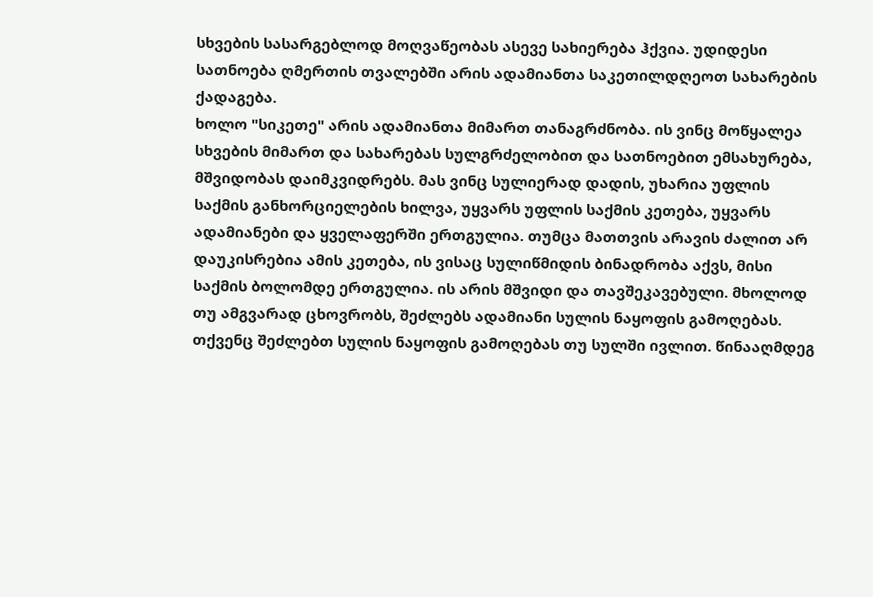სხვების სასარგებლოდ მოღვაწეობას ასევე სახიერება ჰქვია. უდიდესი სათნოება ღმერთის თვალებში არის ადამიანთა საკეთილდღეოთ სახარების ქადაგება.
ხოლო "სიკეთე" არის ადამიანთა მიმართ თანაგრძნობა. ის ვინც მოწყალეა სხვების მიმართ და სახარებას სულგრძელობით და სათნოებით ემსახურება, მშვიდობას დაიმკვიდრებს. მას ვინც სულიერად დადის, უხარია უფლის საქმის განხორციელების ხილვა, უყვარს უფლის საქმის კეთება, უყვარს ადამიანები და ყველაფერში ერთგულია. თუმცა მათთვის არავის ძალით არ დაუკისრებია ამის კეთება, ის ვისაც სულიწმიდის ბინადრობა აქვს, მისი საქმის ბოლომდე ერთგულია. ის არის მშვიდი და თავშეკავებული. მხოლოდ თუ ამგვარად ცხოვრობს, შეძლებს ადამიანი სულის ნაყოფის გამოღებას.
თქვენც შეძლებთ სულის ნაყოფის გამოღებას თუ სულში ივლით. წინააღმდეგ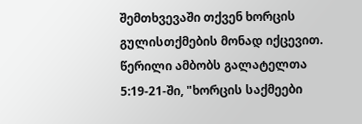შემთხვევაში თქვენ ხორცის გულისთქმების მონად იქცევით. წერილი ამბობს გალატელთა 5:19-21-ში, "ხორცის საქმეები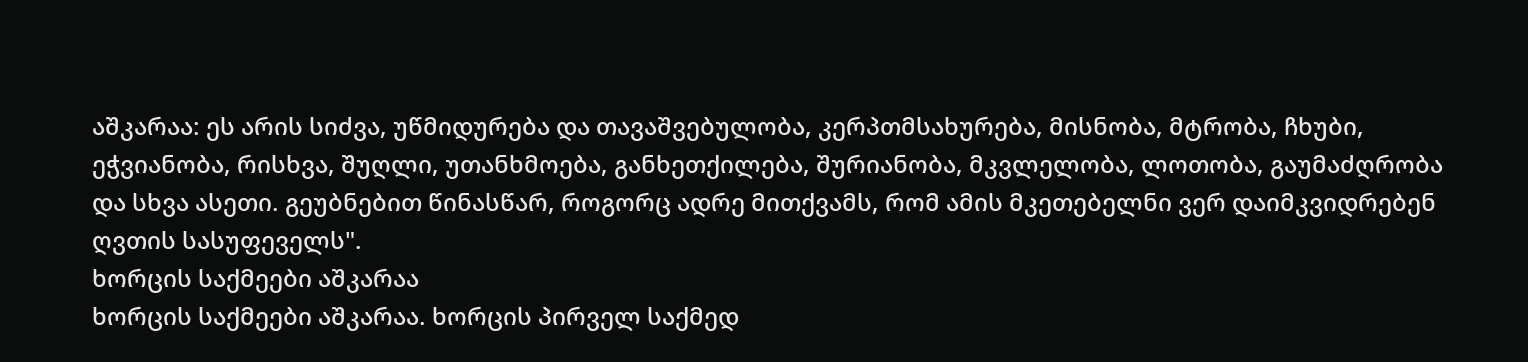აშკარაა: ეს არის სიძვა, უწმიდურება და თავაშვებულობა, კერპთმსახურება, მისნობა, მტრობა, ჩხუბი, ეჭვიანობა, რისხვა, შუღლი, უთანხმოება, განხეთქილება, შურიანობა, მკვლელობა, ლოთობა, გაუმაძღრობა და სხვა ასეთი. გეუბნებით წინასწარ, როგორც ადრე მითქვამს, რომ ამის მკეთებელნი ვერ დაიმკვიდრებენ ღვთის სასუფეველს".
ხორცის საქმეები აშკარაა
ხორცის საქმეები აშკარაა. ხორცის პირველ საქმედ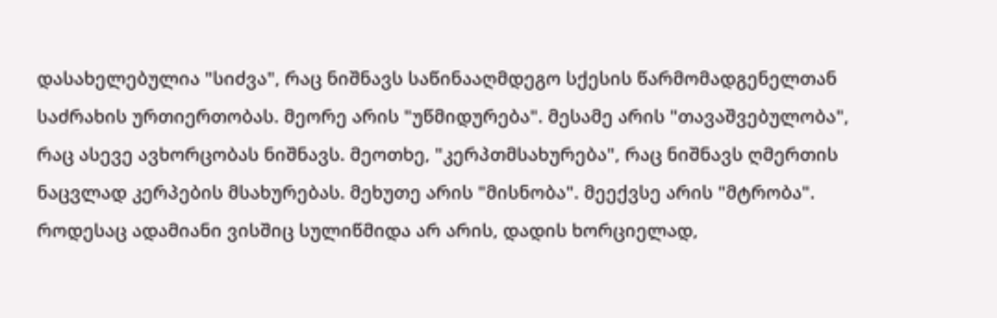დასახელებულია "სიძვა", რაც ნიშნავს საწინააღმდეგო სქესის წარმომადგენელთან საძრახის ურთიერთობას. მეორე არის "უწმიდურება". მესამე არის "თავაშვებულობა", რაც ასევე ავხორცობას ნიშნავს. მეოთხე, "კერპთმსახურება", რაც ნიშნავს ღმერთის ნაცვლად კერპების მსახურებას. მეხუთე არის "მისნობა". მეექვსე არის "მტრობა". როდესაც ადამიანი ვისშიც სულიწმიდა არ არის, დადის ხორციელად,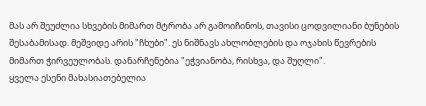მას არ შეუძლია სხვების მიმართ მტრობა არ გამოიჩინოს, თავისი ცოდვილიანი ბუნების შესაბამისად. მეშვიდე არის "ჩხუბი". ეს ნიშნავს ახლობლების და ოჯახის წევრების მიმართ ჭირვეულობას. დანარჩენებია "ეჭვიანობა, რისხვა, და შუღლი".
ყველა ესენი მახასიათებელია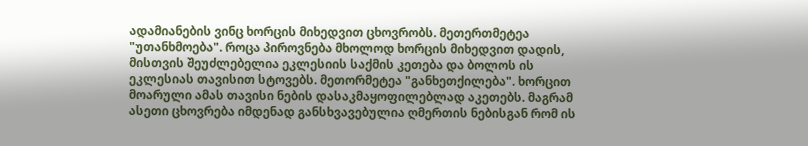ადამიანების ვინც ხორცის მიხედვით ცხოვრობს. მეთერთმეტეა "უთანხმოება". როცა პიროვნება მხოლოდ ხორცის მიხედვით დადის, მისთვის შეუძლებელია ეკლესიის საქმის კეთება და ბოლოს ის ეკლესიას თავისით სტოვებს. მეთორმეტეა "განხეთქილება". ხორცით მოარული ამას თავისი ნების დასაკმაყოფილებლად აკეთებს. მაგრამ ასეთი ცხოვრება იმდენად განსხვავებულია ღმერთის ნებისგან რომ ის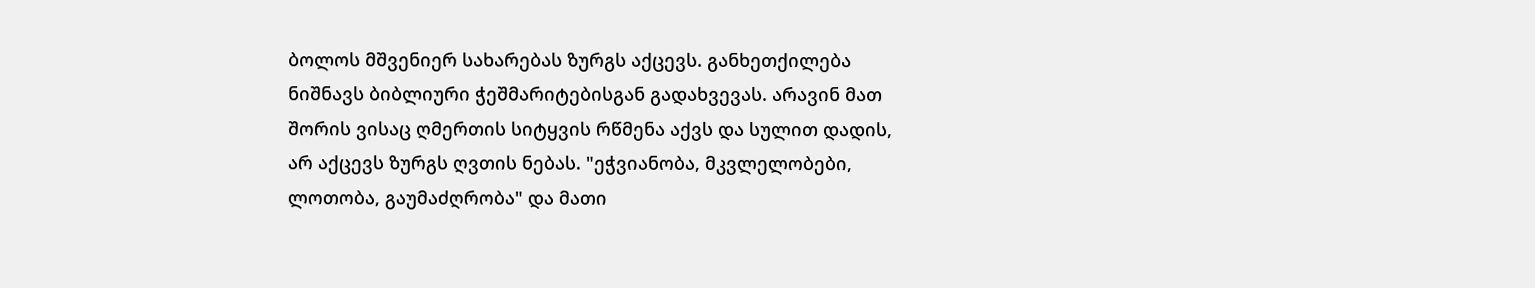ბოლოს მშვენიერ სახარებას ზურგს აქცევს. განხეთქილება ნიშნავს ბიბლიური ჭეშმარიტებისგან გადახვევას. არავინ მათ შორის ვისაც ღმერთის სიტყვის რწმენა აქვს და სულით დადის, არ აქცევს ზურგს ღვთის ნებას. "ეჭვიანობა, მკვლელობები, ლოთობა, გაუმაძღრობა" და მათი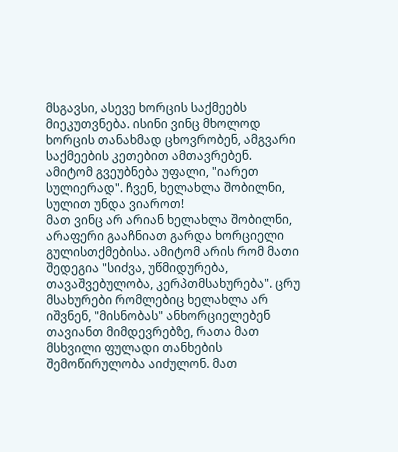მსგავსი, ასევე ხორცის საქმეებს მიეკუთვნება. ისინი ვინც მხოლოდ ხორცის თანახმად ცხოვრობენ, ამგვარი საქმეების კეთებით ამთავრებენ. ამიტომ გვეუბნება უფალი, "იარეთ სულიერად". ჩვენ, ხელახლა შობილნი, სულით უნდა ვიაროთ!
მათ ვინც არ არიან ხელახლა შობილნი, არაფერი გააჩნიათ გარდა ხორციელი გულისთქმებისა. ამიტომ არის რომ მათი შედეგია "სიძვა, უწმიდურება, თავაშვებულობა, კერპთმსახურება". ცრუ მსახურები რომლებიც ხელახლა არ იშვნენ, "მისნობას" ანხორციელებენ თავიანთ მიმდევრებზე, რათა მათ მსხვილი ფულადი თანხების შემოწირულობა აიძულონ. მათ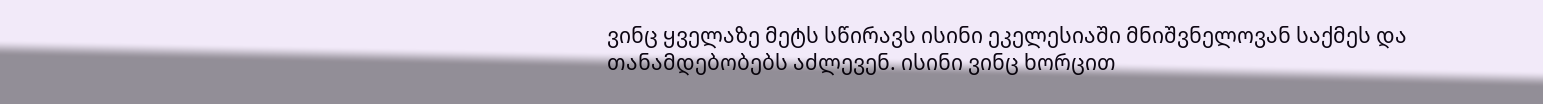ვინც ყველაზე მეტს სწირავს ისინი ეკელესიაში მნიშვნელოვან საქმეს და თანამდებობებს აძლევენ. ისინი ვინც ხორცით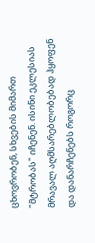ცხოვრობენ, სხვების მიმართ "მტრობას" იჩენენ. ისინი ეკლესიას მრავალ აღმსარებლობებად ჰყოფენ და დანარჩენებს როგორც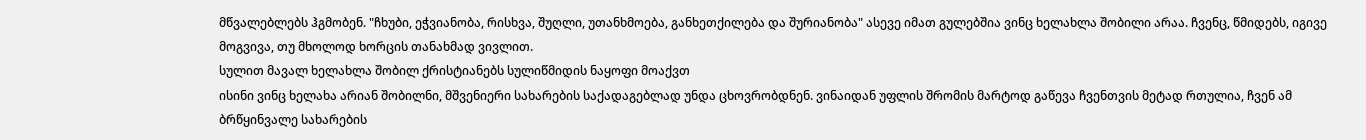მწვალებლებს ჰგმობენ. "ჩხუბი, ეჭვიანობა, რისხვა, შუღლი, უთანხმოება, განხეთქილება და შურიანობა" ასევე იმათ გულებშია ვინც ხელახლა შობილი არაა. ჩვენც, წმიდებს, იგივე მოგვივა, თუ მხოლოდ ხორცის თანახმად ვივლით.
სულით მავალ ხელახლა შობილ ქრისტიანებს სულიწმიდის ნაყოფი მოაქვთ
ისინი ვინც ხელახა არიან შობილნი, მშვენიერი სახარების საქადაგებლად უნდა ცხოვრობდნენ. ვინაიდან უფლის შრომის მარტოდ გაწევა ჩვენთვის მეტად რთულია, ჩვენ ამ ბრწყინვალე სახარების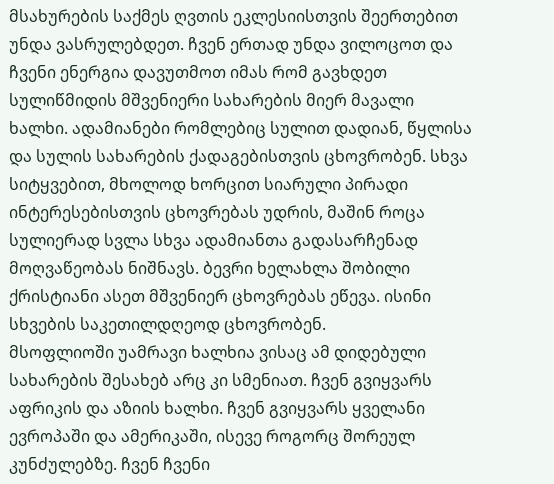მსახურების საქმეს ღვთის ეკლესიისთვის შეერთებით უნდა ვასრულებდეთ. ჩვენ ერთად უნდა ვილოცოთ და ჩვენი ენერგია დავუთმოთ იმას რომ გავხდეთ სულიწმიდის მშვენიერი სახარების მიერ მავალი ხალხი. ადამიანები რომლებიც სულით დადიან, წყლისა და სულის სახარების ქადაგებისთვის ცხოვრობენ. სხვა სიტყვებით, მხოლოდ ხორცით სიარული პირადი ინტერესებისთვის ცხოვრებას უდრის, მაშინ როცა სულიერად სვლა სხვა ადამიანთა გადასარჩენად მოღვაწეობას ნიშნავს. ბევრი ხელახლა შობილი ქრისტიანი ასეთ მშვენიერ ცხოვრებას ეწევა. ისინი სხვების საკეთილდღეოდ ცხოვრობენ.
მსოფლიოში უამრავი ხალხია ვისაც ამ დიდებული სახარების შესახებ არც კი სმენიათ. ჩვენ გვიყვარს აფრიკის და აზიის ხალხი. ჩვენ გვიყვარს ყველანი ევროპაში და ამერიკაში, ისევე როგორც შორეულ კუნძულებზე. ჩვენ ჩვენი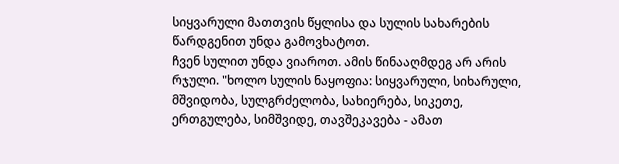სიყვარული მათთვის წყლისა და სულის სახარების წარდგენით უნდა გამოვხატოთ.
ჩვენ სულით უნდა ვიაროთ. ამის წინააღმდეგ არ არის რჯული. "ხოლო სულის ნაყოფია: სიყვარული, სიხარული, მშვიდობა, სულგრძელობა, სახიერება, სიკეთე, ერთგულება, სიმშვიდე, თავშეკავება - ამათ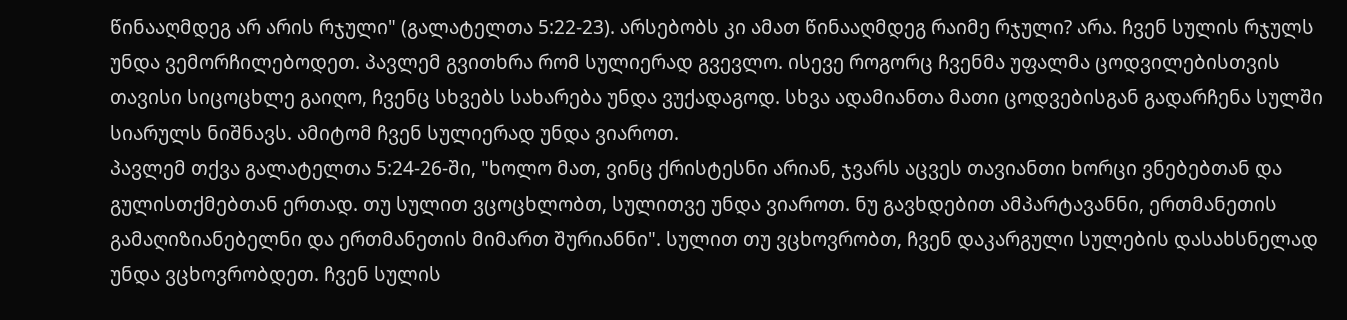წინააღმდეგ არ არის რჯული" (გალატელთა 5:22-23). არსებობს კი ამათ წინააღმდეგ რაიმე რჯული? არა. ჩვენ სულის რჯულს უნდა ვემორჩილებოდეთ. პავლემ გვითხრა რომ სულიერად გვევლო. ისევე როგორც ჩვენმა უფალმა ცოდვილებისთვის თავისი სიცოცხლე გაიღო, ჩვენც სხვებს სახარება უნდა ვუქადაგოდ. სხვა ადამიანთა მათი ცოდვებისგან გადარჩენა სულში სიარულს ნიშნავს. ამიტომ ჩვენ სულიერად უნდა ვიაროთ.
პავლემ თქვა გალატელთა 5:24-26-ში, "ხოლო მათ, ვინც ქრისტესნი არიან, ჯვარს აცვეს თავიანთი ხორცი ვნებებთან და გულისთქმებთან ერთად. თუ სულით ვცოცხლობთ, სულითვე უნდა ვიაროთ. ნუ გავხდებით ამპარტავანნი, ერთმანეთის გამაღიზიანებელნი და ერთმანეთის მიმართ შურიანნი". სულით თუ ვცხოვრობთ, ჩვენ დაკარგული სულების დასახსნელად უნდა ვცხოვრობდეთ. ჩვენ სულის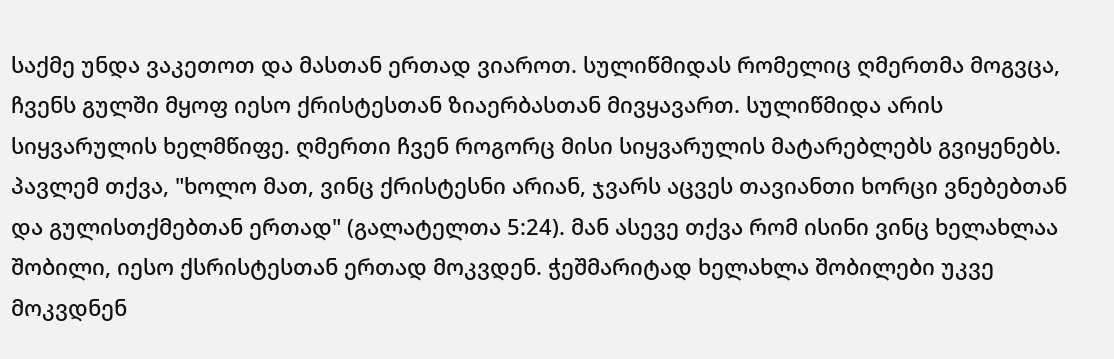საქმე უნდა ვაკეთოთ და მასთან ერთად ვიაროთ. სულიწმიდას რომელიც ღმერთმა მოგვცა, ჩვენს გულში მყოფ იესო ქრისტესთან ზიაერბასთან მივყავართ. სულიწმიდა არის სიყვარულის ხელმწიფე. ღმერთი ჩვენ როგორც მისი სიყვარულის მატარებლებს გვიყენებს.
პავლემ თქვა, "ხოლო მათ, ვინც ქრისტესნი არიან, ჯვარს აცვეს თავიანთი ხორცი ვნებებთან და გულისთქმებთან ერთად" (გალატელთა 5:24). მან ასევე თქვა რომ ისინი ვინც ხელახლაა შობილი, იესო ქსრისტესთან ერთად მოკვდენ. ჭეშმარიტად ხელახლა შობილები უკვე მოკვდნენ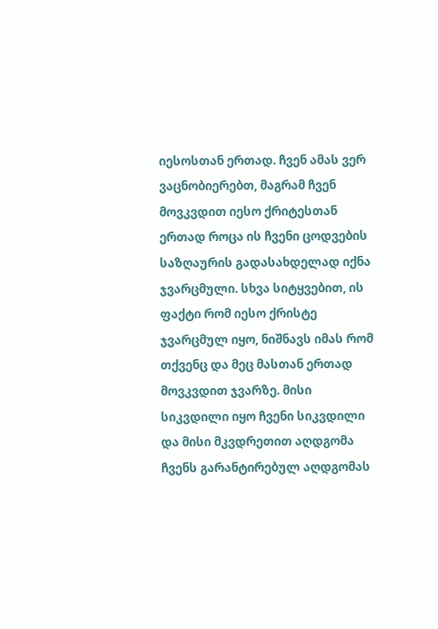იესოსთან ერთად. ჩვენ ამას ვერ ვაცნობიერებთ, მაგრამ ჩვენ მოვკვდით იესო ქრიტესთან ერთად როცა ის ჩვენი ცოდვების საზღაურის გადასახდელად იქნა ჯვარცმული. სხვა სიტყვებით, ის ფაქტი რომ იესო ქრისტე ჯვარცმულ იყო, ნიშნავს იმას რომ თქვენც და მეც მასთან ერთად მოვკვდით ჯვარზე. მისი სიკვდილი იყო ჩვენი სიკვდილი და მისი მკვდრეთით აღდგომა ჩვენს გარანტირებულ აღდგომას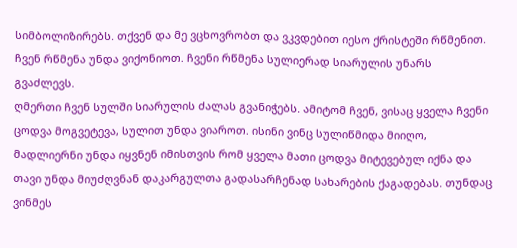სიმბოლიზირებს. თქვენ და მე ვცხოვრობთ და ვკვდებით იესო ქრისტეში რწმენით. ჩვენ რწმენა უნდა ვიქონიოთ. ჩვენი რწმენა სულიერად სიარულის უნარს გვაძლევს.
ღმერთი ჩვენ სულში სიარულის ძალას გვანიჭებს. ამიტომ ჩვენ, ვისაც ყველა ჩვენი ცოდვა მოგვეტევა, სულით უნდა ვიაროთ. ისინი ვინც სულიწმიდა მიიღო, მადლიერნი უნდა იყვნენ იმისთვის რომ ყველა მათი ცოდვა მიტევებულ იქნა და თავი უნდა მიუძღვნან დაკარგულთა გადასარჩენად სახარების ქაგადებას. თუნდაც ვინმეს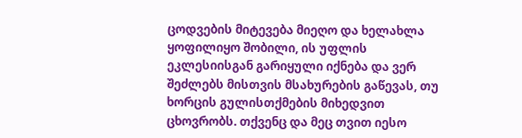ცოდვების მიტევება მიეღო და ხელახლა ყოფილიყო შობილი, ის უფლის ეკლესიისგან გარიყული იქნება და ვერ შეძლებს მისთვის მსახურების გაწევას, თუ ხორცის გულისთქმების მიხედვით ცხოვრობს. თქვენც და მეც თვით იესო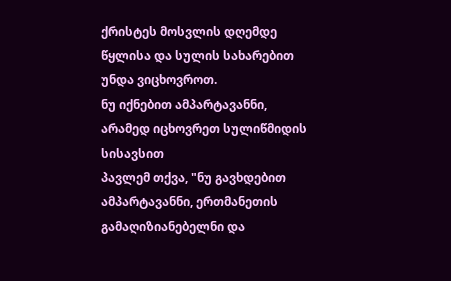ქრისტეს მოსვლის დღემდე წყლისა და სულის სახარებით უნდა ვიცხოვროთ.
ნუ იქნებით ამპარტავანნი, არამედ იცხოვრეთ სულიწმიდის სისავსით
პავლემ თქვა, "ნუ გავხდებით ამპარტავანნი, ერთმანეთის გამაღიზიანებელნი და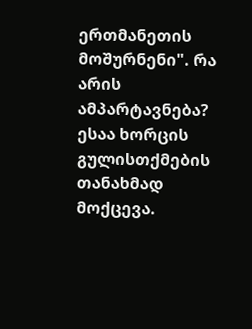ერთმანეთის მოშურნენი". რა არის ამპარტავნება? ესაა ხორცის გულისთქმების თანახმად მოქცევა.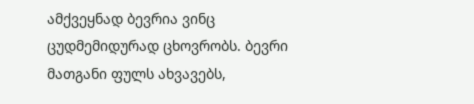ამქვეყნად ბევრია ვინც ცუდმემიდურად ცხოვრობს. ბევრი მათგანი ფულს ახვავებს,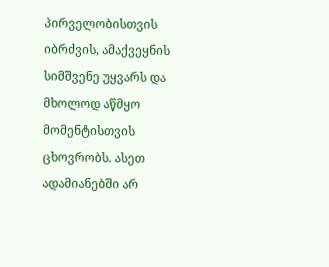პირველობისთვის იბრძვის, ამაქვეყნის სიმშვენე უყვარს და მხოლოდ აწმყო მომენტისთვის ცხოვრობს. ასეთ ადამიანებში არ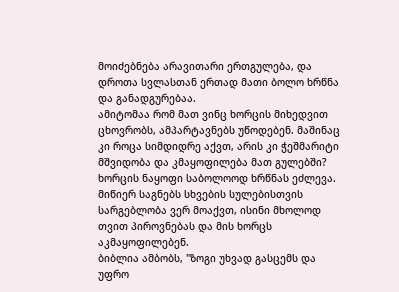მოიძებნება არავითარი ერთგულება, და დროთა სვლასთან ერთად მათი ბოლო ხრწნა და განადგურებაა.
ამიტომაა რომ მათ ვინც ხორცის მიხედვით ცხოვრობს, ამპარტავნებს უწოდებენ. მაშინაც კი როცა სიმდიდრე აქვთ, არის კი ჭეშმარიტი მშვიდობა და კმაყოფილება მათ გულებში? ხორცის ნაყოფი საბოლოოდ ხრწნას ეძლევა. მიწიერ საგნებს სხვების სულებისთვის სარგებლობა ვერ მოაქვთ, ისინი მხოლოდ თვით პიროვნებას და მის ხორცს აკმაყოფილებენ.
ბიბლია ამბობს, "ზოგი უხვად გასცემს და უფრო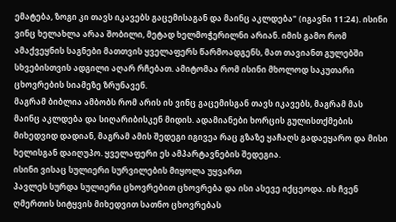ემატება, ზოგი კი თავს იკავებს გაცემისაგან და მაინც აკლდება" (იგავნი 11:24). ისინი ვინც ხელახლა არაა შობილი, მეტად ხელმოჭერილნი არიან. იმის გამო რომ ამაქვეყნის საგნები მათთვის ყველაფერს წარმოადგენს, მათ თავიანთ გულებში სხვებისთვის ადგილი აღარ რჩებათ. ამიტომაა რომ ისინი მხოლოდ საკუთარი ცხოვრების სიამეზე ზრუნავენ.
მაგრამ ბიბლია ამბობს რომ არის ის ვინც გაცემისგან თავს იკავებს, მაგრამ მას მაინც აკლდება და სიღარიბისკენ მიდის. ადამიანები ხორცის გულისთქმების მიხედვიდ დადიან, მაგრამ ამის შედეგი იგივეა რაც გზაზე ყაჩაღს გადაეყარო და მისი ხელისგან დაიღუპო. ყველაფერი ეს ამპარტავნების შედეგია.
ისინი ვისაც სულიერი სურვილების მიყოლა უყვართ
პავლეს სურდა სულიერი ცხოვრებით ცხოვრება და ისი ასევე იქცეოდა. ის ჩვენ ღმერთის სიტყვის მიხედვით სათნო ცხოვრებას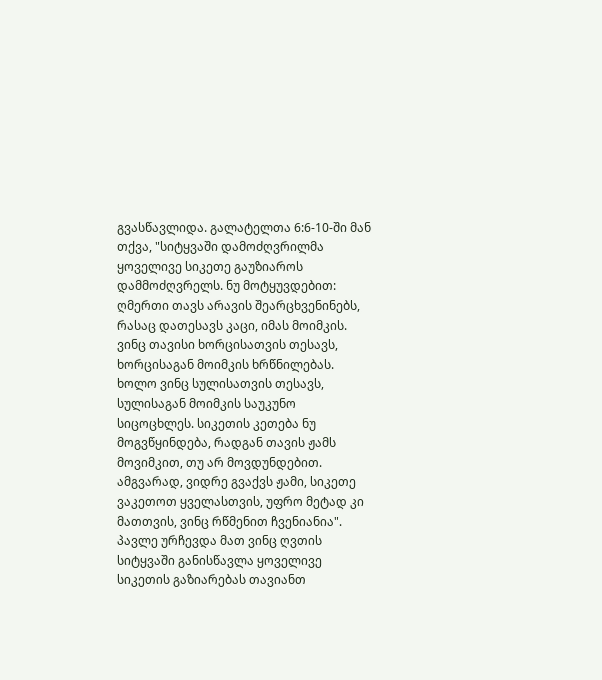გვასწავლიდა. გალატელთა 6:6-10-ში მან თქვა, "სიტყვაში დამოძღვრილმა ყოველივე სიკეთე გაუზიაროს დამმოძღვრელს. ნუ მოტყუვდებით: ღმერთი თავს არავის შეარცხვენინებს, რასაც დათესავს კაცი, იმას მოიმკის. ვინც თავისი ხორცისათვის თესავს, ხორცისაგან მოიმკის ხრწნილებას. ხოლო ვინც სულისათვის თესავს, სულისაგან მოიმკის საუკუნო სიცოცხლეს. სიკეთის კეთება ნუ მოგვწყინდება, რადგან თავის ჟამს მოვიმკით, თუ არ მოვდუნდებით. ამგვარად, ვიდრე გვაქვს ჟამი, სიკეთე ვაკეთოთ ყველასთვის, უფრო მეტად კი მათთვის, ვინც რწმენით ჩვენიანია".
პავლე ურჩევდა მათ ვინც ღვთის სიტყვაში განისწავლა ყოველივე სიკეთის გაზიარებას თავიანთ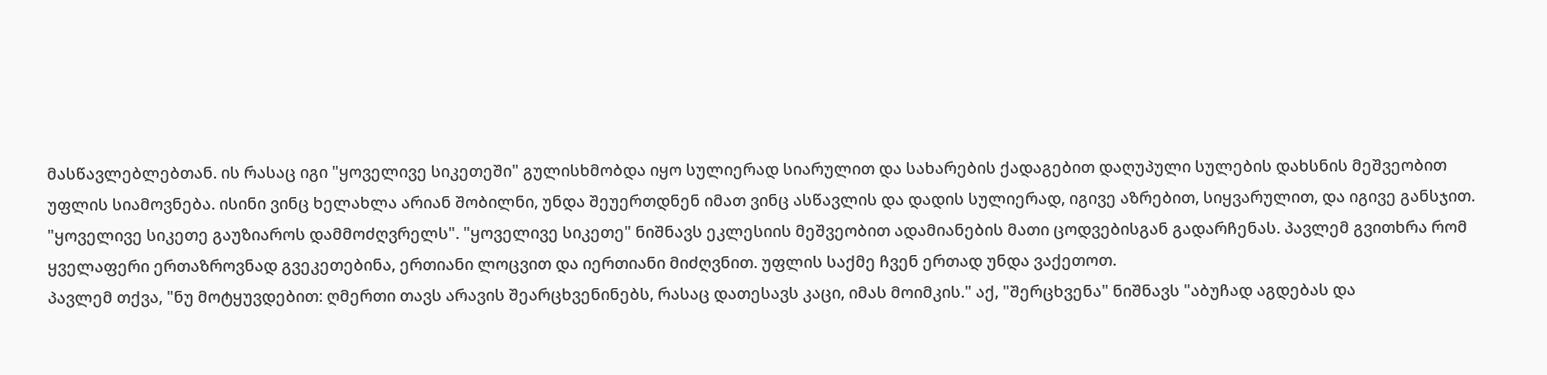მასწავლებლებთან. ის რასაც იგი "ყოველივე სიკეთეში" გულისხმობდა იყო სულიერად სიარულით და სახარების ქადაგებით დაღუპული სულების დახსნის მეშვეობით უფლის სიამოვნება. ისინი ვინც ხელახლა არიან შობილნი, უნდა შეუერთდნენ იმათ ვინც ასწავლის და დადის სულიერად, იგივე აზრებით, სიყვარულით, და იგივე განსჯით.
"ყოველივე სიკეთე გაუზიაროს დამმოძღვრელს". "ყოველივე სიკეთე" ნიშნავს ეკლესიის მეშვეობით ადამიანების მათი ცოდვებისგან გადარჩენას. პავლემ გვითხრა რომ ყველაფერი ერთაზროვნად გვეკეთებინა, ერთიანი ლოცვით და იერთიანი მიძღვნით. უფლის საქმე ჩვენ ერთად უნდა ვაქეთოთ.
პავლემ თქვა, "ნუ მოტყუვდებით: ღმერთი თავს არავის შეარცხვენინებს, რასაც დათესავს კაცი, იმას მოიმკის." აქ, "შერცხვენა" ნიშნავს "აბუჩად აგდებას და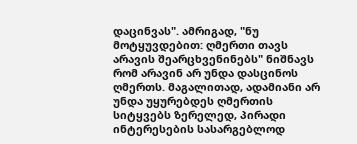დაცინვას". ამრიგად, "ნუ მოტყუვდებით: ღმერთი თავს არავის შეარცხვენინებს" ნიშნავს რომ არავინ არ უნდა დასცინოს ღმერთს. მაგალითად, ადამიანი არ უნდა უყურებდეს ღმერთის სიტყვებს ზერელედ, პირადი ინტერესების სასარგებლოდ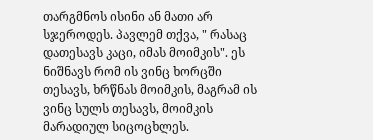თარგმნოს ისინი ან მათი არ სჯეროდეს. პავლემ თქვა, " რასაც დათესავს კაცი, იმას მოიმკის". ეს ნიშნავს რომ ის ვინც ხორცში თესავს, ხრწნას მოიმკის, მაგრამ ის ვინც სულს თესავს, მოიმკის მარადიულ სიცოცხლეს.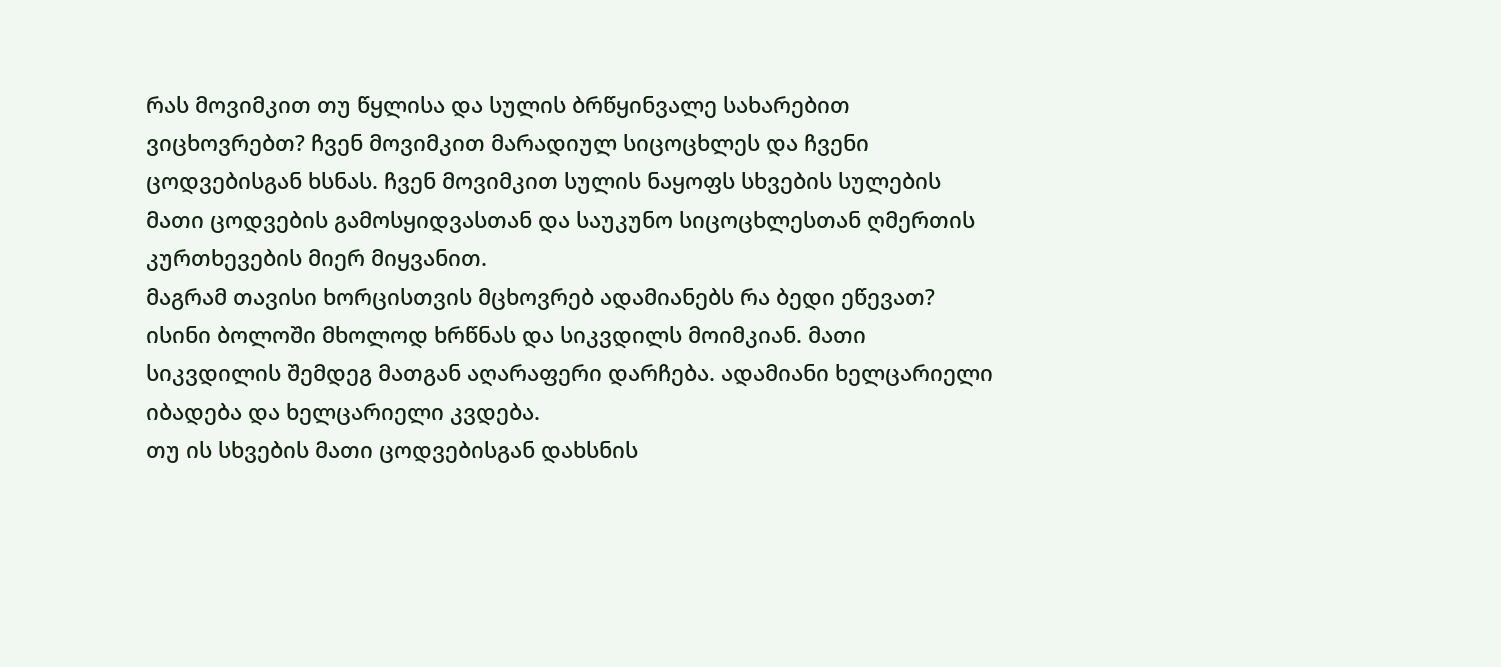რას მოვიმკით თუ წყლისა და სულის ბრწყინვალე სახარებით ვიცხოვრებთ? ჩვენ მოვიმკით მარადიულ სიცოცხლეს და ჩვენი ცოდვებისგან ხსნას. ჩვენ მოვიმკით სულის ნაყოფს სხვების სულების მათი ცოდვების გამოსყიდვასთან და საუკუნო სიცოცხლესთან ღმერთის კურთხევების მიერ მიყვანით.
მაგრამ თავისი ხორცისთვის მცხოვრებ ადამიანებს რა ბედი ეწევათ? ისინი ბოლოში მხოლოდ ხრწნას და სიკვდილს მოიმკიან. მათი სიკვდილის შემდეგ მათგან აღარაფერი დარჩება. ადამიანი ხელცარიელი იბადება და ხელცარიელი კვდება.
თუ ის სხვების მათი ცოდვებისგან დახსნის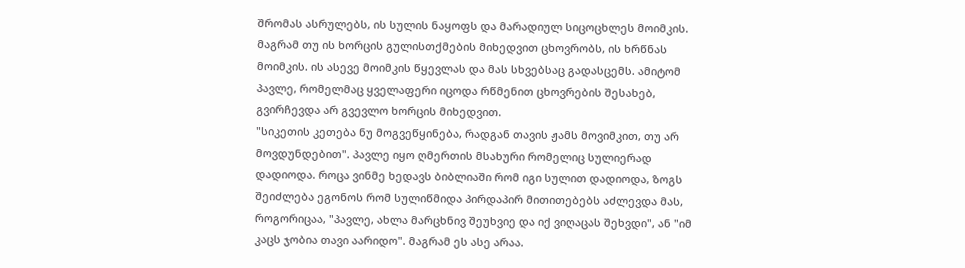შრომას ასრულებს, ის სულის ნაყოფს და მარადიულ სიცოცხლეს მოიმკის. მაგრამ თუ ის ხორცის გულისთქმების მიხედვით ცხოვრობს, ის ხრწნას მოიმკის. ის ასევე მოიმკის წყევლას და მას სხვებსაც გადასცემს. ამიტომ პავლე, რომელმაც ყველაფერი იცოდა რწმენით ცხოვრების შესახებ, გვირჩევდა არ გვევლო ხორცის მიხედვით.
"სიკეთის კეთება ნუ მოგვეწყინება, რადგან თავის ჟამს მოვიმკით, თუ არ მოვდუნდებით". პავლე იყო ღმერთის მსახური რომელიც სულიერად დადიოდა. როცა ვინმე ხედავს ბიბლიაში რომ იგი სულით დადიოდა, ზოგს შეიძლება ეგონოს რომ სულიწმიდა პირდაპირ მითითებებს აძლევდა მას, როგორიცაა, "პავლე, ახლა მარცხნივ შეუხვიე და იქ ვიღაცას შეხვდი", ან "იმ კაცს ჯობია თავი აარიდო". მაგრამ ეს ასე არაა.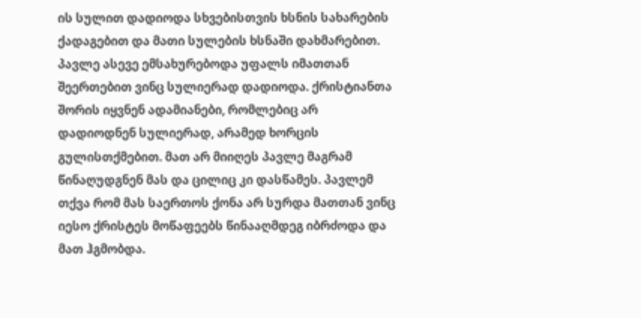ის სულით დადიოდა სხვებისთვის ხსნის სახარების ქადაგებით და მათი სულების ხსნაში დახმარებით. პავლე ასევე ემსახურებოდა უფალს იმათთან შეერთებით ვინც სულიერად დადიოდა. ქრისტიანთა შორის იყვნენ ადამიანები, რომლებიც არ დადიოდნენ სულიერად, არამედ ხორცის გულისთქმებით. მათ არ მიიღეს პავლე მაგრამ წინაღუდგნენ მას და ცილიც კი დასწამეს. პავლემ თქვა რომ მას საერთოს ქონა არ სურდა მათთან ვინც იესო ქრისტეს მოწაფეებს წინააღმდეგ იბრძოდა და მათ ჰგმობდა.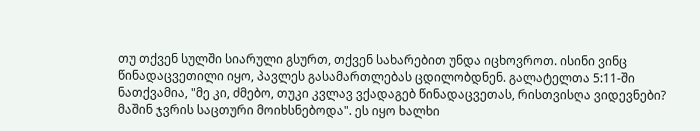თუ თქვენ სულში სიარული გსურთ, თქვენ სახარებით უნდა იცხოვროთ. ისინი ვინც წინადაცვეთილი იყო, პავლეს გასამართლებას ცდილობდნენ. გალატელთა 5:11-ში ნათქვამია, "მე კი, ძმებო, თუკი კვლავ ვქადაგებ წინადაცვეთას, რისთვისღა ვიდევნები? მაშინ ჯვრის საცთური მოიხსნებოდა". ეს იყო ხალხი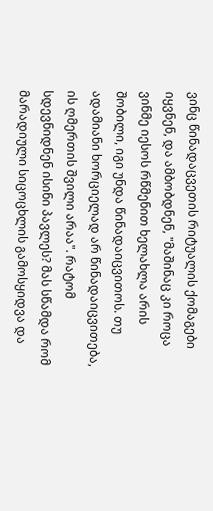ვინც წინადაცვეთის რიტუალის ქომაგები იყვნენ, და ამბობდნენ, "მაშინაც კი როცა ვინმე იესოს რწმენით ხელახლა არის შობილი, იგი უნდა წინადაიცვითოს. თუ ადამიანი ხორციელად არ წინადაიცვითება, ის ღმერთის შვილი არაა". რატომ სდევნიდნენ ისინი პავლეს? მას სწამდა რომ მარადიული სიცოცხლის გამოსყიდვა და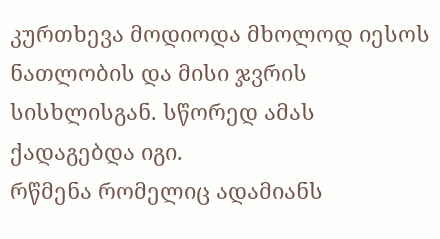კურთხევა მოდიოდა მხოლოდ იესოს ნათლობის და მისი ჯვრის სისხლისგან. სწორედ ამას ქადაგებდა იგი.
რწმენა რომელიც ადამიანს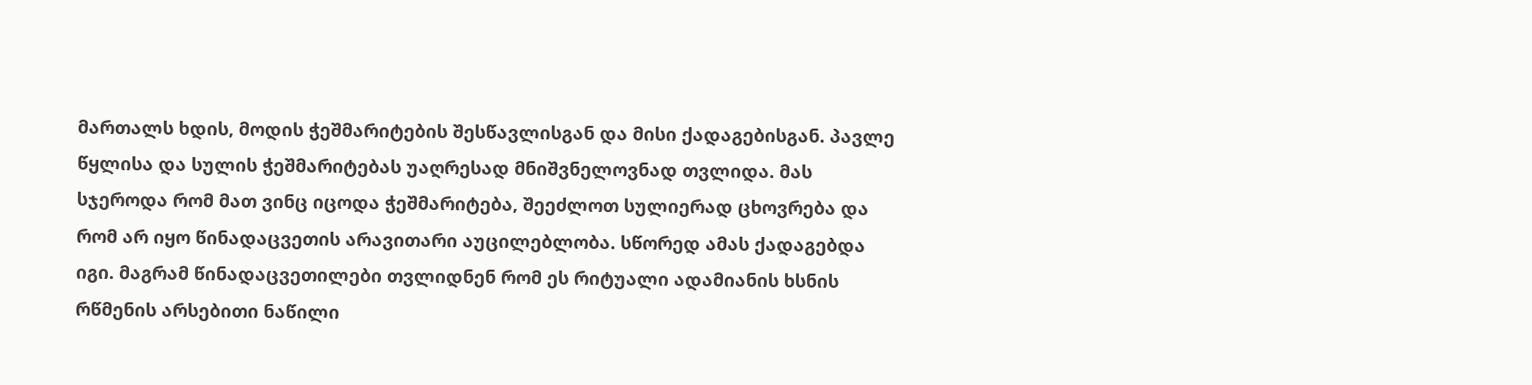მართალს ხდის, მოდის ჭეშმარიტების შესწავლისგან და მისი ქადაგებისგან. პავლე წყლისა და სულის ჭეშმარიტებას უაღრესად მნიშვნელოვნად თვლიდა. მას სჯეროდა რომ მათ ვინც იცოდა ჭეშმარიტება, შეეძლოთ სულიერად ცხოვრება და რომ არ იყო წინადაცვეთის არავითარი აუცილებლობა. სწორედ ამას ქადაგებდა იგი. მაგრამ წინადაცვეთილები თვლიდნენ რომ ეს რიტუალი ადამიანის ხსნის რწმენის არსებითი ნაწილი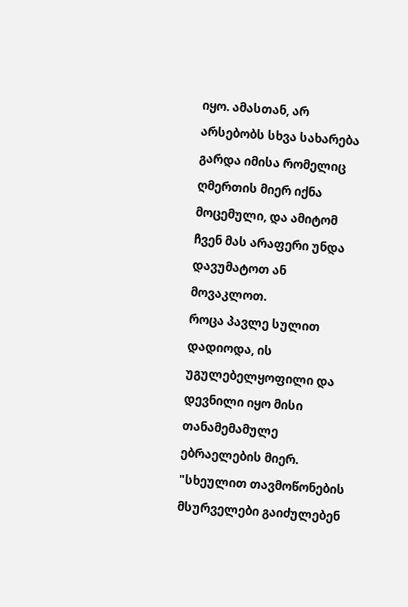იყო. ამასთან, არ არსებობს სხვა სახარება გარდა იმისა რომელიც ღმერთის მიერ იქნა მოცემული, და ამიტომ ჩვენ მას არაფერი უნდა დავუმატოთ ან მოვაკლოთ.
როცა პავლე სულით დადიოდა, ის უგულებელყოფილი და დევნილი იყო მისი თანამემამულე ებრაელების მიერ. "სხეულით თავმოწონების მსურველები გაიძულებენ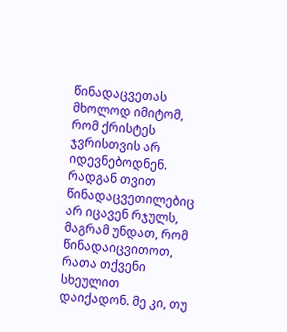წინადაცვეთას მხოლოდ იმიტომ, რომ ქრისტეს ჯვრისთვის არ იდევნებოდნენ. რადგან თვით წინადაცვეთილებიც არ იცავენ რჯულს, მაგრამ უნდათ, რომ წინადაიცვითოთ, რათა თქვენი სხეულით დაიქადონ. მე კი, თუ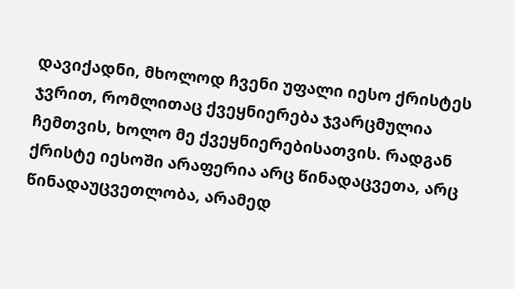დავიქადნი, მხოლოდ ჩვენი უფალი იესო ქრისტეს ჯვრით, რომლითაც ქვეყნიერება ჯვარცმულია ჩემთვის, ხოლო მე ქვეყნიერებისათვის. რადგან ქრისტე იესოში არაფერია არც წინადაცვეთა, არც წინადაუცვეთლობა, არამედ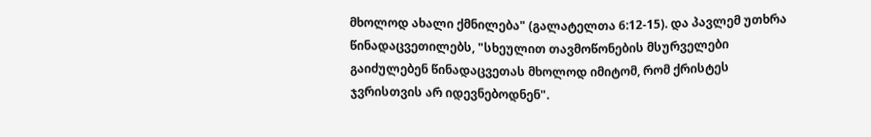მხოლოდ ახალი ქმნილება" (გალატელთა 6:12-15). და პავლემ უთხრა წინადაცვეთილებს, "სხეულით თავმოწონების მსურველები გაიძულებენ წინადაცვეთას მხოლოდ იმიტომ, რომ ქრისტეს ჯვრისთვის არ იდევნებოდნენ".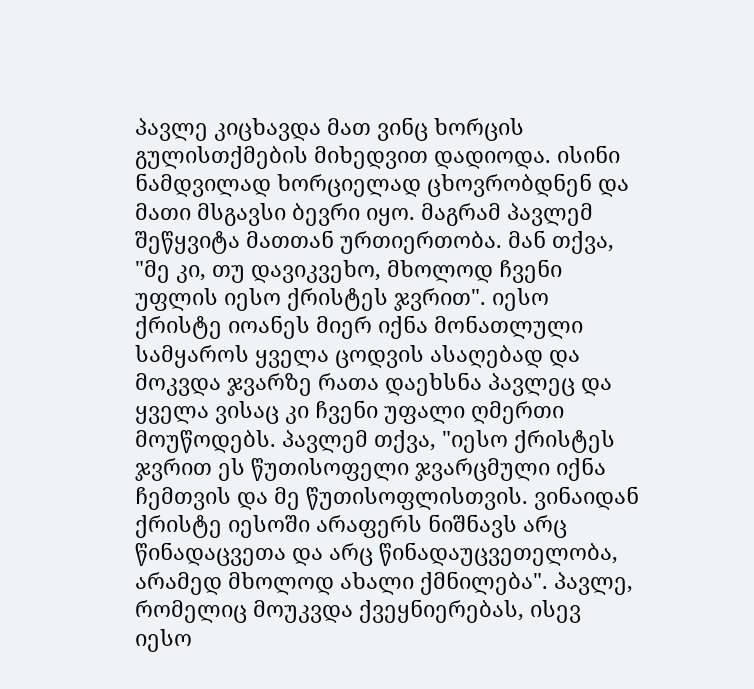პავლე კიცხავდა მათ ვინც ხორცის გულისთქმების მიხედვით დადიოდა. ისინი ნამდვილად ხორციელად ცხოვრობდნენ და მათი მსგავსი ბევრი იყო. მაგრამ პავლემ შეწყვიტა მათთან ურთიერთობა. მან თქვა, "მე კი, თუ დავიკვეხო, მხოლოდ ჩვენი უფლის იესო ქრისტეს ჯვრით". იესო ქრისტე იოანეს მიერ იქნა მონათლული სამყაროს ყველა ცოდვის ასაღებად და მოკვდა ჯვარზე რათა დაეხსნა პავლეც და ყველა ვისაც კი ჩვენი უფალი ღმერთი მოუწოდებს. პავლემ თქვა, "იესო ქრისტეს ჯვრით ეს წუთისოფელი ჯვარცმული იქნა ჩემთვის და მე წუთისოფლისთვის. ვინაიდან ქრისტე იესოში არაფერს ნიშნავს არც წინადაცვეთა და არც წინადაუცვეთელობა, არამედ მხოლოდ ახალი ქმნილება". პავლე, რომელიც მოუკვდა ქვეყნიერებას, ისევ იესო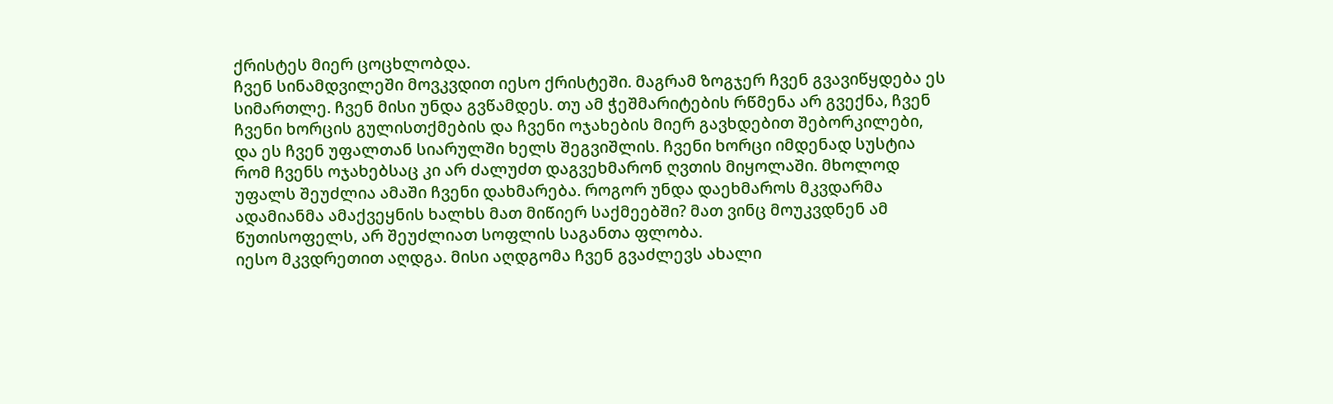ქრისტეს მიერ ცოცხლობდა.
ჩვენ სინამდვილეში მოვკვდით იესო ქრისტეში. მაგრამ ზოგჯერ ჩვენ გვავიწყდება ეს სიმართლე. ჩვენ მისი უნდა გვწამდეს. თუ ამ ჭეშმარიტების რწმენა არ გვექნა, ჩვენ ჩვენი ხორცის გულისთქმების და ჩვენი ოჯახების მიერ გავხდებით შებორკილები, და ეს ჩვენ უფალთან სიარულში ხელს შეგვიშლის. ჩვენი ხორცი იმდენად სუსტია რომ ჩვენს ოჯახებსაც კი არ ძალუძთ დაგვეხმარონ ღვთის მიყოლაში. მხოლოდ უფალს შეუძლია ამაში ჩვენი დახმარება. როგორ უნდა დაეხმაროს მკვდარმა ადამიანმა ამაქვეყნის ხალხს მათ მიწიერ საქმეებში? მათ ვინც მოუკვდნენ ამ წუთისოფელს, არ შეუძლიათ სოფლის საგანთა ფლობა.
იესო მკვდრეთით აღდგა. მისი აღდგომა ჩვენ გვაძლევს ახალი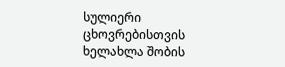სულიერი ცხოვრებისთვის ხელახლა შობის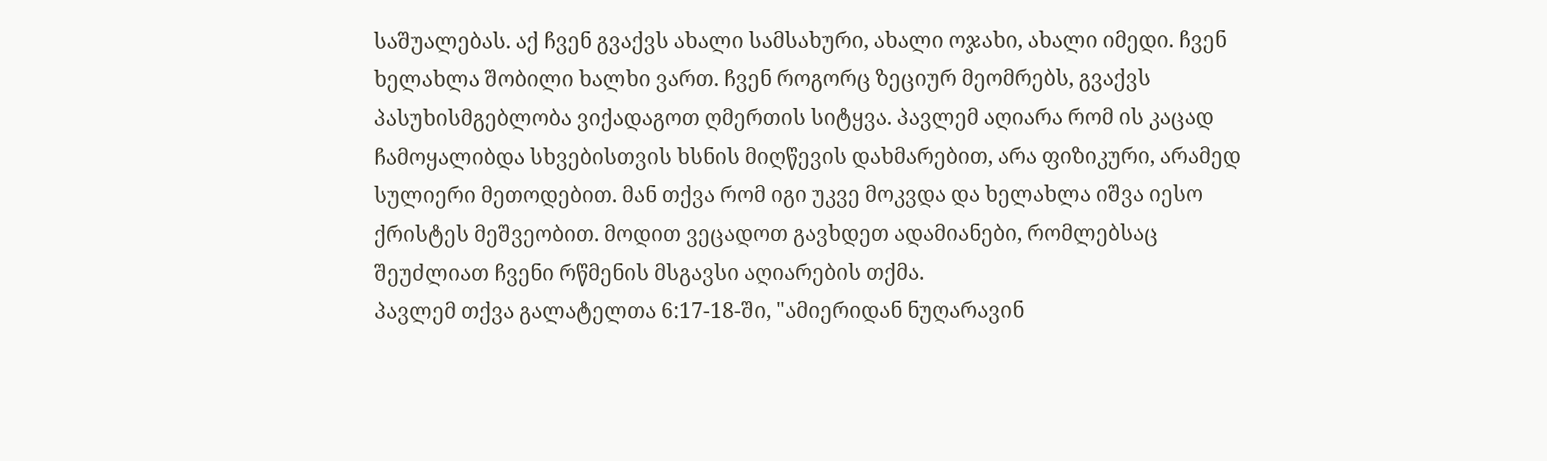საშუალებას. აქ ჩვენ გვაქვს ახალი სამსახური, ახალი ოჯახი, ახალი იმედი. ჩვენ ხელახლა შობილი ხალხი ვართ. ჩვენ როგორც ზეციურ მეომრებს, გვაქვს პასუხისმგებლობა ვიქადაგოთ ღმერთის სიტყვა. პავლემ აღიარა რომ ის კაცად ჩამოყალიბდა სხვებისთვის ხსნის მიღწევის დახმარებით, არა ფიზიკური, არამედ სულიერი მეთოდებით. მან თქვა რომ იგი უკვე მოკვდა და ხელახლა იშვა იესო ქრისტეს მეშვეობით. მოდით ვეცადოთ გავხდეთ ადამიანები, რომლებსაც შეუძლიათ ჩვენი რწმენის მსგავსი აღიარების თქმა.
პავლემ თქვა გალატელთა 6:17-18-ში, "ამიერიდან ნუღარავინ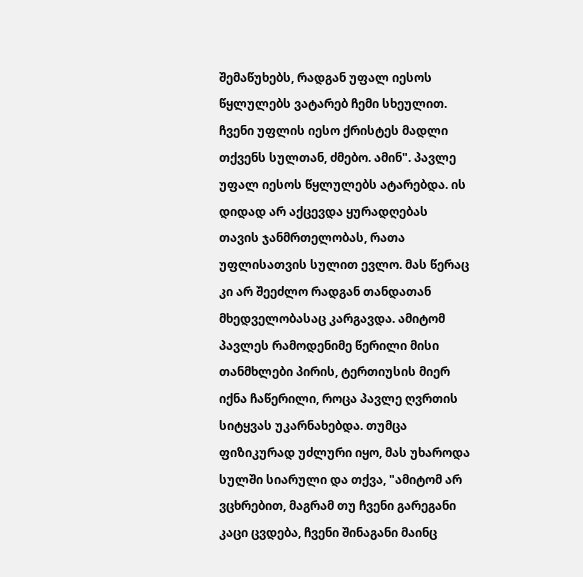შემაწუხებს, რადგან უფალ იესოს წყლულებს ვატარებ ჩემი სხეულით. ჩვენი უფლის იესო ქრისტეს მადლი თქვენს სულთან, ძმებო. ამინ". პავლე უფალ იესოს წყლულებს ატარებდა. ის დიდად არ აქცევდა ყურადღებას თავის ჯანმრთელობას, რათა უფლისათვის სულით ევლო. მას წერაც კი არ შეეძლო რადგან თანდათან მხედველობასაც კარგავდა. ამიტომ პავლეს რამოდენიმე წერილი მისი თანმხლები პირის, ტერთიუსის მიერ იქნა ჩაწერილი, როცა პავლე ღვრთის სიტყვას უკარნახებდა. თუმცა ფიზიკურად უძლური იყო, მას უხაროდა სულში სიარული და თქვა, "ამიტომ არ ვცხრებით, მაგრამ თუ ჩვენი გარეგანი კაცი ცვდება, ჩვენი შინაგანი მაინც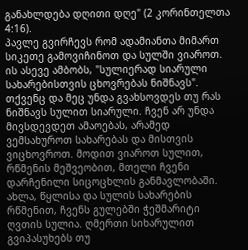განახლდება დღითი დღე" (2 კორინთელთა 4:16).
პავლე გვირჩევს რომ ადამიანთა მიმართ სიკეთე გამოვიჩინოთ და სულში ვიაროთ. ის ასევე ამბობს, "სულიერად სიარული სახარებისთვის ცხოვრებას ნიშნავს". თქვენც და მეც უნდა გვახსოვდეს თუ რას ნიშნავს სულით სიარული. ჩვენ არ უნდა მივსდევდეთ ამაოებას, არამედ ვემსახუროთ სახარებას და მისთვის ვიცხოვროთ. მოდით ვიაროთ სულით, რწმენის მეშვეობით, მთელი ჩვენი დარჩენილი სიცოცხლის განმავლობაში.
ახლა, წყლისა და სულის სახარების რწმენით, ჩვენს გულებში ჭეშმარიტი ღვთის სულია. ღმერთი სიხარულით გვიპასუხებს თუ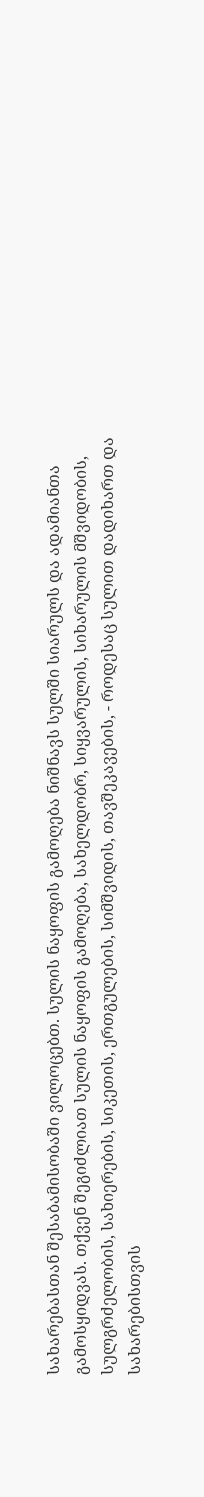სახარებასთან შესაბამისობაში ვილოცებთ. სულის ნაყოფის გამოღება ნიშნავს სულში სიარულს და ადამიანთა გამოსყიდვას. თქვენ შეგიძლიათ სულის ნაყოფის გამოღება, სახელდობრ, სიყვარულის, სიხარულის მშვიდობის, სულგრძელობის, სახიერების, სიკეთის, ერთგულების, სიმშვიდის, თავშეკავების, - როდესაც სულით დადიხართ და სახარებისთვის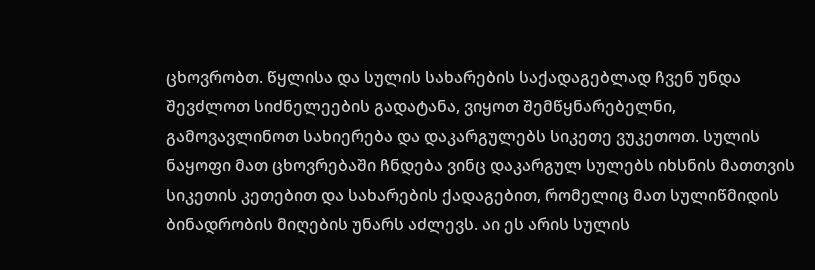ცხოვრობთ. წყლისა და სულის სახარების საქადაგებლად ჩვენ უნდა შევძლოთ სიძნელეების გადატანა, ვიყოთ შემწყნარებელნი, გამოვავლინოთ სახიერება და დაკარგულებს სიკეთე ვუკეთოთ. სულის ნაყოფი მათ ცხოვრებაში ჩნდება ვინც დაკარგულ სულებს იხსნის მათთვის სიკეთის კეთებით და სახარების ქადაგებით, რომელიც მათ სულიწმიდის ბინადრობის მიღების უნარს აძლევს. აი ეს არის სულის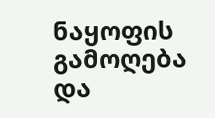ნაყოფის გამოღება და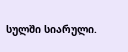სულში სიარული.